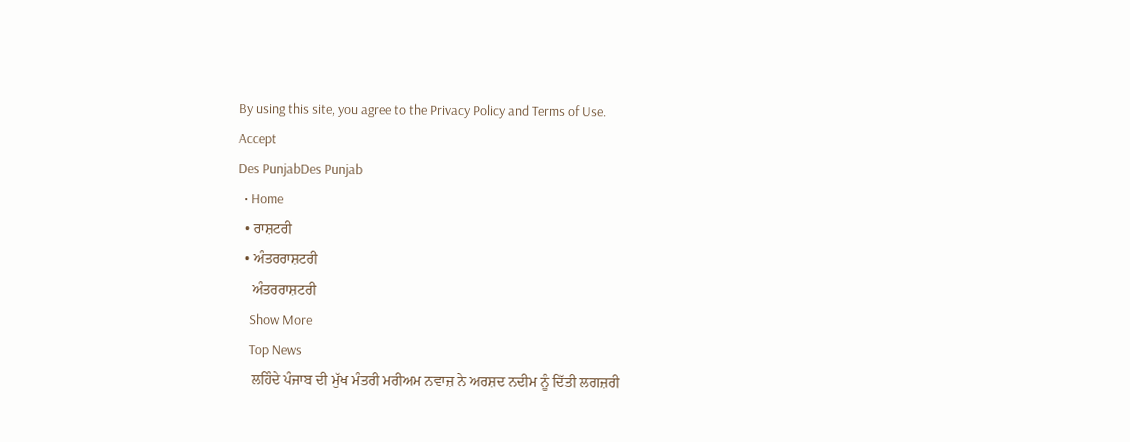By using this site, you agree to the Privacy Policy and Terms of Use.
Accept
Des PunjabDes Punjab
  • Home
  • ਰਾਸ਼ਟਰੀ
  • ਅੰਤਰਰਾਸ਼ਟਰੀ
    ਅੰਤਰਰਾਸ਼ਟਰੀ
    Show More
    Top News
    ਲਹਿੰਦੇ ਪੰਜਾਬ ਦੀ ਮੁੱਖ ਮੰਤਰੀ ਮਰੀਅਮ ਨਵਾਜ਼ ਨੇ ਅਰਸ਼ਦ ਨਦੀਮ ਨੂੰ ਦਿੱਤੀ ਲਗਜ਼ਰੀ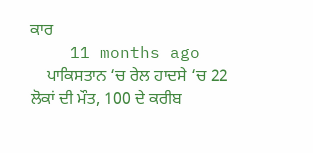ਕਾਰ
    11 months ago
    ਪਾਕਿਸਤਾਨ ‘ਚ ਰੇਲ ਹਾਦਸੇ ‘ਚ 22 ਲੋਕਾਂ ਦੀ ਮੌਤ, 100 ਦੇ ਕਰੀਬ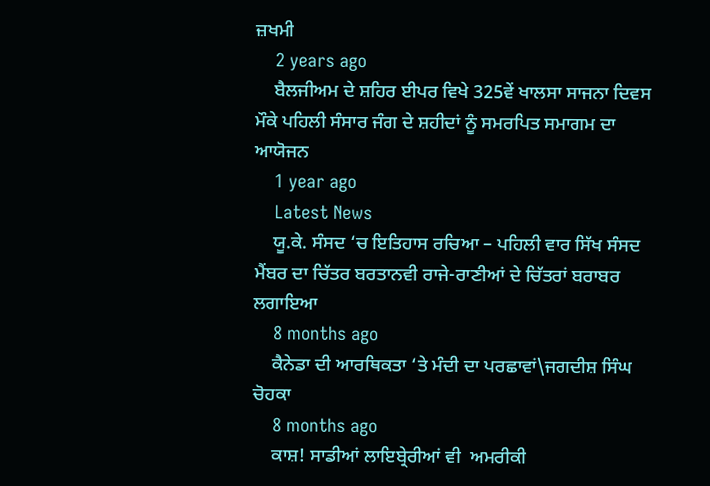ਜ਼ਖਮੀ
    2 years ago
    ਬੈਲਜੀਅਮ ਦੇ ਸ਼ਹਿਰ ਈਪਰ ਵਿਖੇ 325ਵੇਂ ਖਾਲਸਾ ਸਾਜਨਾ ਦਿਵਸ ਮੌਕੇ ਪਹਿਲੀ ਸੰਸਾਰ ਜੰਗ ਦੇ ਸ਼ਹੀਦਾਂ ਨੂੰ ਸਮਰਪਿਤ ਸਮਾਗਮ ਦਾ ਆਯੋਜਨ
    1 year ago
    Latest News
    ਯੂ.ਕੇ. ਸੰਸਦ ‘ਚ ਇਤਿਹਾਸ ਰਚਿਆ – ਪਹਿਲੀ ਵਾਰ ਸਿੱਖ ਸੰਸਦ ਮੈਂਬਰ ਦਾ ਚਿੱਤਰ ਬਰਤਾਨਵੀ ਰਾਜੇ-ਰਾਣੀਆਂ ਦੇ ਚਿੱਤਰਾਂ ਬਰਾਬਰ ਲਗਾਇਆ
    8 months ago
    ਕੈਨੇਡਾ ਦੀ ਆਰਥਿਕਤਾ ‘ਤੇ ਮੰਦੀ ਦਾ ਪਰਛਾਵਾਂ\ਜਗਦੀਸ਼ ਸਿੰਘ ਚੋਹਕਾ
    8 months ago
    ਕਾਸ਼! ਸਾਡੀਆਂ ਲਾਇਬ੍ਰੇਰੀਆਂ ਵੀ  ਅਮਰੀਕੀ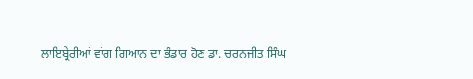ਲਾਇਬ੍ਰੇਰੀਆਂ ਵਾਂਗ ਗਿਆਨ ਦਾ ਭੰਡਾਰ ਹੋਣ ਡਾ. ਚਰਨਜੀਤ ਸਿੰਘ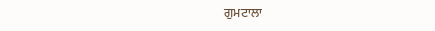ਗੁਮਟਾਲਾ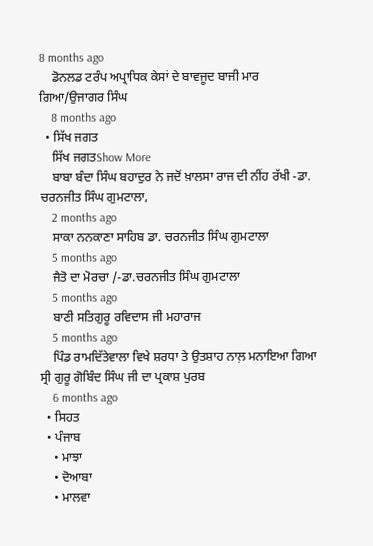8 months ago
    ਡੋਨਲਡ ਟਰੰਪ ਅਪ੍ਰਾਧਿਕ ਕੇਸਾਂ ਦੇ ਬਾਵਜੂਦ ਬਾਜੀ ਮਾਰ ਗਿਆ/ਉਜਾਗਰ ਸਿੰਘ
    8 months ago
  • ਸਿੱਖ ਜਗਤ
    ਸਿੱਖ ਜਗਤShow More
    ਬਾਬਾ ਬੰਦਾ ਸਿੰਘ ਬਹਾਦੁਰ ਨੇ ਜਦੋਂ ਖ਼ਾਲਸਾ ਰਾਜ ਦੀ ਨੀਂਹ ਰੱਖੀ -ਡਾ. ਚਰਨਜੀਤ ਸਿੰਘ ਗੁਮਟਾਲਾ,
    2 months ago
    ਸਾਕਾ ਨਨਕਾਣਾ ਸਾਹਿਬ ਡਾ. ਚਰਨਜੀਤ ਸਿੰਘ ਗੁਮਟਾਲਾ
    5 months ago
    ਜੈਤੋ ਦਾ ਮੋਰਚਾ /-ਡਾ.ਚਰਨਜੀਤ ਸਿੰਘ ਗੁਮਟਾਲਾ
    5 months ago
    ਬਾਣੀ ਸਤਿਗੁਰੂ ਰਵਿਦਾਸ ਜੀ ਮਹਾਰਾਜ
    5 months ago
    ਪਿੰਡ ਰਾਮਦਿੱਤੇਵਾਲਾ ਵਿਖੇ ਸ਼ਰਧਾ ਤੇ ਉਤਸ਼ਾਹ ਨਾਲ਼ ਮਨਾਇਆ ਗਿਆ ਸ੍ਰੀ ਗੁਰੂ ਗੋਬਿੰਦ ਸਿੰਘ ਜੀ ਦਾ ਪ੍ਰਕਾਸ਼ ਪੁਰਬ
    6 months ago
  • ਸਿਹਤ
  • ਪੰਜਾਬ
    • ਮਾਝਾ
    • ਦੋਆਬਾ
    • ਮਾਲਵਾ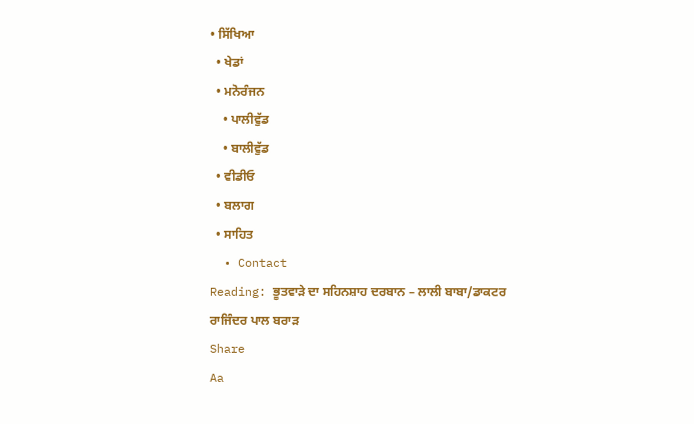• ਸਿੱਖਿਆ
  • ਖੇਡਾਂ
  • ਮਨੋਰੰਜਨ
    • ਪਾਲੀਵੁੱਡ
    • ਬਾਲੀਵੁੱਡ
  • ਵੀਡੀਓ
  • ਬਲਾਗ
  • ਸਾਹਿਤ
  • Contact
Reading: ਭੂਤਵਾੜੇ ਦਾ ਸਹਿਨਸ਼ਾਹ ਦਰਬਾਨ – ਲਾਲੀ ਬਾਬਾ/ਡਾਕਟਰ ਰਾਜਿੰਦਰ ਪਾਲ ਬਰਾੜ
Share
Aa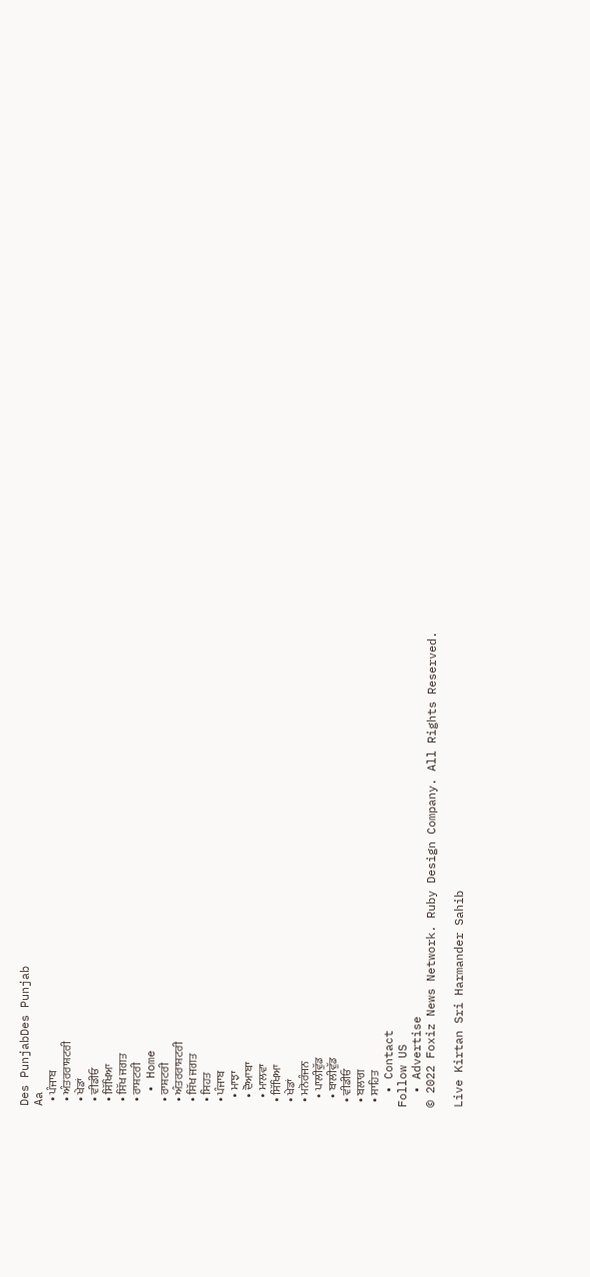Des PunjabDes Punjab
Aa
  • ਪੰਜਾਬ
  • ਅੰਤਰਰਾਸ਼ਟਰੀ
  • ਖੇਡਾਂ
  • ਵੀਡੀਓ
  • ਸਿੱਖਿਆ
  • ਸਿੱਖ ਜਗਤ
  • ਰਾਸ਼ਟਰੀ
  • Home
  • ਰਾਸ਼ਟਰੀ
  • ਅੰਤਰਰਾਸ਼ਟਰੀ
  • ਸਿੱਖ ਜਗਤ
  • ਸਿਹਤ
  • ਪੰਜਾਬ
    • ਮਾਝਾ
    • ਦੋਆਬਾ
    • ਮਾਲਵਾ
  • ਸਿੱਖਿਆ
  • ਖੇਡਾਂ
  • ਮਨੋਰੰਜਨ
    • ਪਾਲੀਵੁੱਡ
    • ਬਾਲੀਵੁੱਡ
  • ਵੀਡੀਓ
  • ਬਲਾਗ
  • ਸਾਹਿਤ
  • Contact
Follow US
  • Advertise
© 2022 Foxiz News Network. Ruby Design Company. All Rights Reserved.

Live Kirtan Sri Harmander Sahib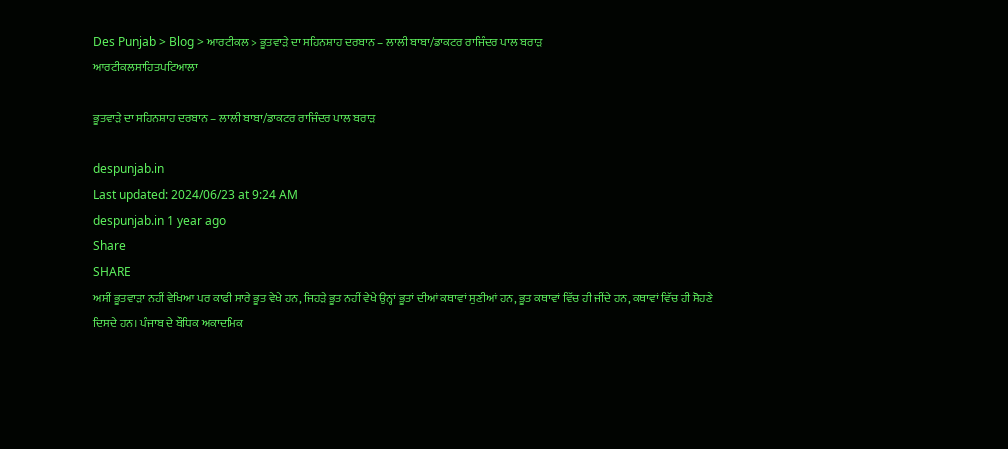Des Punjab > Blog > ਆਰਟੀਕਲ > ਭੂਤਵਾੜੇ ਦਾ ਸਹਿਨਸ਼ਾਹ ਦਰਬਾਨ – ਲਾਲੀ ਬਾਬਾ/ਡਾਕਟਰ ਰਾਜਿੰਦਰ ਪਾਲ ਬਰਾੜ
ਆਰਟੀਕਲਸਾਹਿਤਪਟਿਆਲਾ

ਭੂਤਵਾੜੇ ਦਾ ਸਹਿਨਸ਼ਾਹ ਦਰਬਾਨ – ਲਾਲੀ ਬਾਬਾ/ਡਾਕਟਰ ਰਾਜਿੰਦਰ ਪਾਲ ਬਰਾੜ

despunjab.in
Last updated: 2024/06/23 at 9:24 AM
despunjab.in 1 year ago
Share
SHARE
ਅਸੀਂ ਭੂਤਵਾੜਾ ਨਹੀਂ ਵੇਖਿਆ ਪਰ ਕਾਫੀ ਸਾਰੇ ਭੂਤ ਵੇਖੇ ਹਨ, ਜਿਹੜੇ ਭੂਤ ਨਹੀਂ ਵੇਖੇ ਉਨ੍ਹਾਂ ਭੂਤਾਂ ਦੀਆਂ ਕਥਾਵਾਂ ਸੁਣੀਆਂ ਹਨ, ਭੂਤ ਕਥਾਵਾਂ ਵਿੱਚ ਹੀ ਜੀਂਦੇ ਹਨ, ਕਥਾਵਾਂ ਵਿੱਚ ਹੀ ਸੋਹਣੇ ਦਿਸਦੇ ਹਨ। ਪੰਜਾਬ ਦੇ ਬੌਧਿਕ ਅਕਾਦਮਿਕ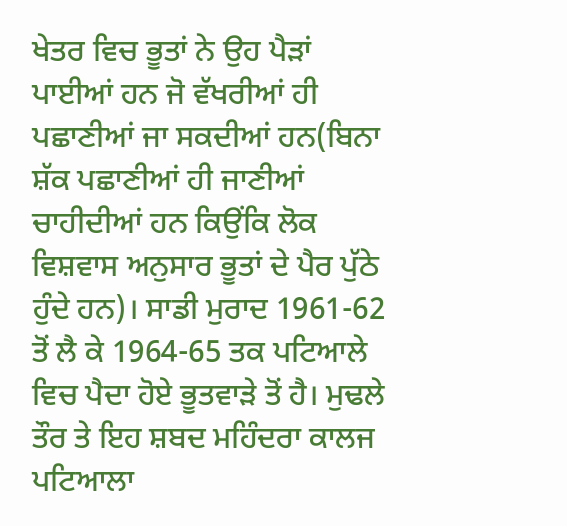ਖੇਤਰ ਵਿਚ ਭੂਤਾਂ ਨੇ ਉਹ ਪੈੜਾਂ ਪਾਈਆਂ ਹਨ ਜੋ ਵੱਖਰੀਆਂ ਹੀ ਪਛਾਣੀਆਂ ਜਾ ਸਕਦੀਆਂ ਹਨ(ਬਿਨਾ ਸ਼ੱਕ ਪਛਾਣੀਆਂ ਹੀ ਜਾਣੀਆਂ ਚਾਹੀਦੀਆਂ ਹਨ ਕਿਉਂਕਿ ਲੋਕ ਵਿਸ਼ਵਾਸ ਅਨੁਸਾਰ ਭੂਤਾਂ ਦੇ ਪੈਰ ਪੁੱਠੇ ਹੁੰਦੇ ਹਨ)। ਸਾਡੀ ਮੁਰਾਦ 1961-62 ਤੋਂ ਲੈ ਕੇ 1964-65 ਤਕ ਪਟਿਆਲੇ ਵਿਚ ਪੈਦਾ ਹੋਏ ਭੂਤਵਾੜੇ ਤੋਂ ਹੈ। ਮੁਢਲੇ ਤੌਰ ਤੇ ਇਹ ਸ਼ਬਦ ਮਹਿੰਦਰਾ ਕਾਲਜ ਪਟਿਆਲਾ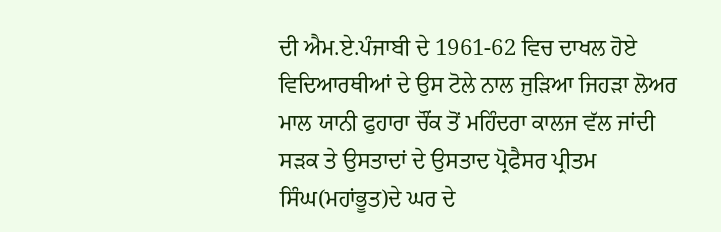ਦੀ ਐਮ.ਏ.ਪੰਜਾਬੀ ਦੇ 1961-62 ਵਿਚ ਦਾਖਲ ਹੋਏ ਵਿਦਿਆਰਥੀਆਂ ਦੇ ਉਸ ਟੋਲੇ ਨਾਲ ਜੁੜਿਆ ਜਿਹੜਾ ਲੋਅਰ ਮਾਲ ਯਾਨੀ ਫੁਹਾਰਾ ਚੌਂਕ ਤੋਂ ਮਹਿੰਦਰਾ ਕਾਲਜ ਵੱਲ ਜਾਂਦੀ ਸੜਕ ਤੇ ਉਸਤਾਦਾਂ ਦੇ ਉਸਤਾਦ ਪ੍ਰੋਫੈਸਰ ਪ੍ਰੀਤਮ ਸਿੰਘ(ਮਹਾਂਭੂਤ)ਦੇ ਘਰ ਦੇ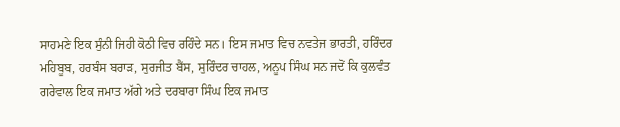ਸਾਹਮਣੇ ਇਕ ਸੁੰਨੀ ਜਿਹੀ ਕੋਠੀ ਵਿਚ ਰਹਿੰਦੇ ਸਨ। ਇਸ ਜਮਾਤ ਵਿਚ ਨਵਤੇਜ ਭਾਰਤੀ, ਹਰਿੰਦਰ ਮਹਿਬੂਬ, ਹਰਬੰਸ ਬਰਾੜ, ਸੁਰਜੀਤ ਬੈਂਸ, ਸੁਰਿੰਦਰ ਚਾਹਲ, ਅਨੂਪ ਸਿੰਘ ਸਨ ਜਦੋਂ ਕਿ ਕੁਲਵੰਤ ਗਰੇਵਾਲ ਇਕ ਜਮਾਤ ਅੱਗੇ ਅਤੇ ਦਰਬਾਰਾ ਸਿੰਘ ਇਕ ਜਮਾਤ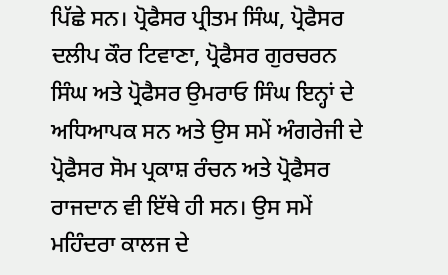ਪਿੱਛੇ ਸਨ। ਪ੍ਰੋਫੈਸਰ ਪ੍ਰੀਤਮ ਸਿੰਘ, ਪ੍ਰੋਫੈਸਰ ਦਲੀਪ ਕੌਰ ਟਿਵਾਣਾ, ਪ੍ਰੋਫੈਸਰ ਗੁਰਚਰਨ ਸਿੰਘ ਅਤੇ ਪ੍ਰੋਫੈਸਰ ਉਮਰਾਓ ਸਿੰਘ ਇਨ੍ਹਾਂ ਦੇ ਅਧਿਆਪਕ ਸਨ ਅਤੇ ਉਸ ਸਮੇਂ ਅੰਗਰੇਜੀ ਦੇ ਪ੍ਰੋਫੈਸਰ ਸੋਮ ਪ੍ਰਕਾਸ਼ ਰੰਚਨ ਅਤੇ ਪ੍ਰੋਫੈਸਰ ਰਾਜਦਾਨ ਵੀ ਇੱਥੇ ਹੀ ਸਨ। ਉਸ ਸਮੇਂ ਮਹਿੰਦਰਾ ਕਾਲਜ ਦੇ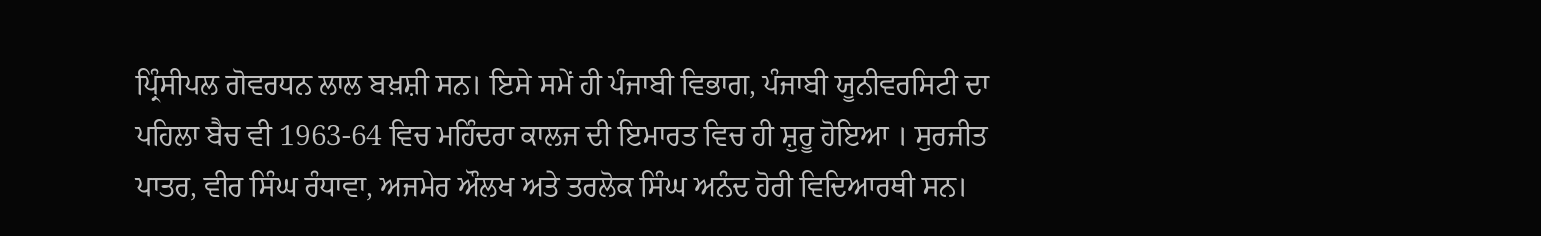ਪ੍ਰਿੰਸੀਪਲ ਗੋਵਰਧਨ ਲਾਲ ਬਖ਼ਸ਼ੀ ਸਨ। ਇਸੇ ਸਮੇਂ ਹੀ ਪੰਜਾਬੀ ਵਿਭਾਗ, ਪੰਜਾਬੀ ਯੂਨੀਵਰਸਿਟੀ ਦਾ ਪਹਿਲਾ ਬੈਚ ਵੀ 1963-64 ਵਿਚ ਮਹਿੰਦਰਾ ਕਾਲਜ ਦੀ ਇਮਾਰਤ ਵਿਚ ਹੀ ਸ਼ੁਰੂ ਹੋਇਆ । ਸੁਰਜੀਤ ਪਾਤਰ, ਵੀਰ ਸਿੰਘ ਰੰਧਾਵਾ, ਅਜਮੇਰ ਔਲਖ ਅਤੇ ਤਰਲੋਕ ਸਿੰਘ ਅਨੰਦ ਹੋਰੀ ਵਿਦਿਆਰਥੀ ਸਨ।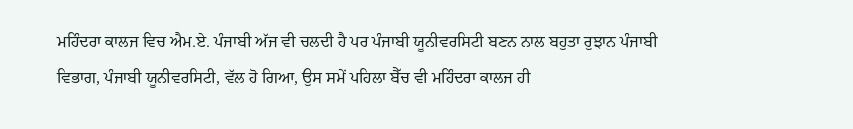ਮਹਿੰਦਰਾ ਕਾਲਜ ਵਿਚ ਐਮ.ਏ. ਪੰਜਾਬੀ ਅੱਜ ਵੀ ਚਲਦੀ ਹੈ ਪਰ ਪੰਜਾਬੀ ਯੂਨੀਵਰਸਿਟੀ ਬਣਨ ਨਾਲ ਬਹੁਤਾ ਰੁਝਾਨ ਪੰਜਾਬੀ ਵਿਭਾਗ, ਪੰਜਾਬੀ ਯੂਨੀਵਰਸਿਟੀ, ਵੱਲ ਹੋ ਗਿਆ, ਉਸ ਸਮੇਂ ਪਹਿਲਾ ਬੈੱਚ ਵੀ ਮਹਿੰਦਰਾ ਕਾਲਜ ਹੀ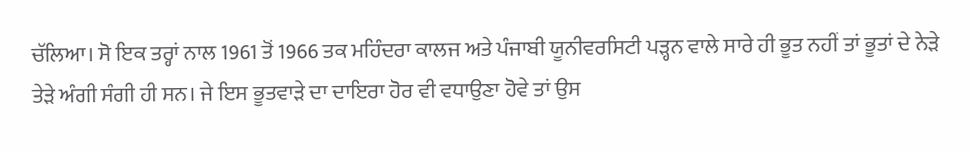ਚੱਲਿਆ। ਸੋ ਇਕ ਤਰ੍ਹਾਂ ਨਾਲ 1961 ਤੋਂ 1966 ਤਕ ਮਹਿੰਦਰਾ ਕਾਲਜ ਅਤੇ ਪੰਜਾਬੀ ਯੂਨੀਵਰਸਿਟੀ ਪੜ੍ਹਨ ਵਾਲੇ ਸਾਰੇ ਹੀ ਭੂਤ ਨਹੀਂ ਤਾਂ ਭੂਤਾਂ ਦੇ ਨੇੜੇ ਤੇੜੇ ਅੰਗੀ ਸੰਗੀ ਹੀ ਸਨ। ਜੇ ਇਸ ਭੂਤਵਾੜੇ ਦਾ ਦਾਇਰਾ ਹੋਰ ਵੀ ਵਧਾਉਣਾ ਹੋਵੇ ਤਾਂ ਉਸ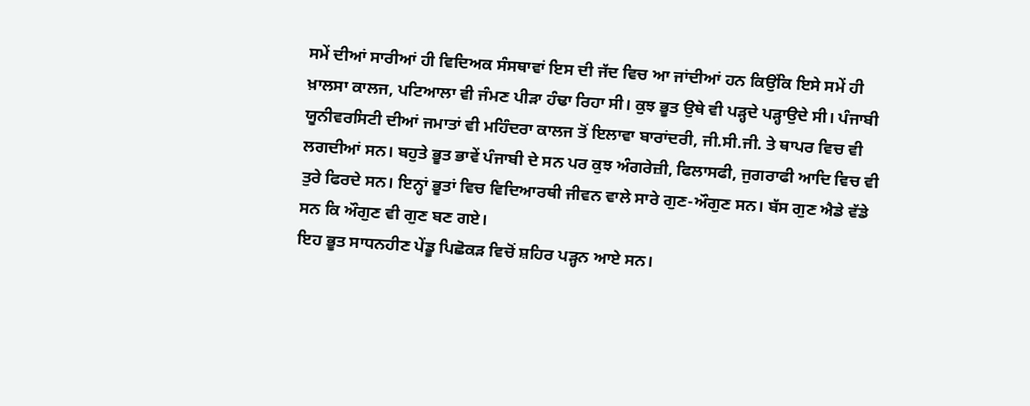ਸਮੇਂ ਦੀਆਂ ਸਾਰੀਆਂ ਹੀ ਵਿਦਿਅਕ ਸੰਸਥਾਵਾਂ ਇਸ ਦੀ ਜੱਦ ਵਿਚ ਆ ਜਾਂਦੀਆਂ ਹਨ ਕਿਉਂਕਿ ਇਸੇ ਸਮੇਂ ਹੀ ਖ਼ਾਲਸਾ ਕਾਲਜ, ਪਟਿਆਲਾ ਵੀ ਜੰਮਣ ਪੀੜਾ ਹੰਢਾ ਰਿਹਾ ਸੀ। ਕੁਝ ਭੂਤ ਉਥੇ ਵੀ ਪੜ੍ਹਦੇ ਪੜ੍ਹਾਉਦੇ ਸੀ। ਪੰਜਾਬੀ ਯੂਨੀਵਰਸਿਟੀ ਦੀਆਂ ਜਮਾਤਾਂ ਵੀ ਮਹਿੰਦਰਾ ਕਾਲਜ ਤੋਂ ਇਲਾਵਾ ਬਾਰਾਂਦਰੀ, ਜੀ.ਸੀ.ਜੀ. ਤੇ ਥਾਪਰ ਵਿਚ ਵੀ ਲਗਦੀਆਂ ਸਨ। ਬਹੁਤੇ ਭੂਤ ਭਾਵੇਂ ਪੰਜਾਬੀ ਦੇ ਸਨ ਪਰ ਕੁਝ ਅੰਗਰੇਜ਼ੀ, ਫਿਲਾਸਫੀ, ਜੁਗਰਾਫੀ ਆਦਿ ਵਿਚ ਵੀ ਤੁਰੇ ਫਿਰਦੇ ਸਨ। ਇਨ੍ਹਾਂ ਭੂਤਾਂ ਵਿਚ ਵਿਦਿਆਰਥੀ ਜੀਵਨ ਵਾਲੇ ਸਾਰੇ ਗੁਣ-ਔਗੁਣ ਸਨ। ਬੱਸ ਗੁਣ ਐਡੇ ਵੱਡੇ ਸਨ ਕਿ ਔਗੁਣ ਵੀ ਗੁਣ ਬਣ ਗਏ।
ਇਹ ਭੂਤ ਸਾਧਨਹੀਣ ਪੇਂਡੂ ਪਿਛੋਕੜ ਵਿਚੋਂ ਸ਼ਹਿਰ ਪੜ੍ਹਨ ਆਏ ਸਨ।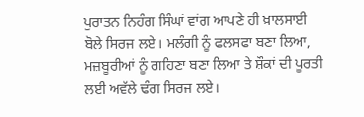ਪੁਰਾਤਨ ਨਿਹੰਗ ਸਿੰਘਾਂ ਵਾਂਗ ਆਪਣੇ ਹੀ ਖ਼ਾਲਸਾਈ ਬੋਲੇ ਸਿਰਜ ਲਏ। ਮਲੰਗੀ ਨੂੰ ਫਲਸਫਾ ਬਣਾ ਲਿਆ, ਮਜ਼ਬੂਰੀਆਂ ਨੂੰ ਗਹਿਣਾ ਬਣਾ ਲਿਆ ਤੇ ਸ਼ੌਕਾਂ ਦੀ ਪੂਰਤੀ ਲਈ ਅਵੱਲੇ ਢੰਗ ਸਿਰਜ ਲਏ।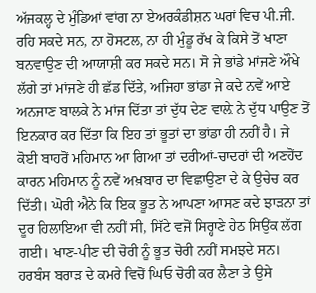ਅੱਜਕਲ੍ਹ ਦੇ ਮੁੰਡਿਆਂ ਵਾਂਗ ਨਾ ਏਅਰਕੰਡੀਸ਼ਨ ਘਰਾਂ ਵਿਚ ਪੀ.ਜੀ. ਰਹਿ ਸਕਦੇ ਸਨ, ਨਾ ਹੋਸਟਲ, ਨਾ ਹੀ ਮੁੰਡੂ ਰੱਖ ਕੇ ਕਿਸੇ ਤੋਂ ਖਾਣਾ ਬਨਵਾਉਣ ਦੀ ਆਯਾਸ਼ੀ ਕਰ ਸਕਦੇ ਸਨ। ਸੋ ਜੇ ਭਾਂਡੇ ਮਾਂਜਣੇ ਔਖੇ ਲੱਗੇ ਤਾਂ ਮਾਂਜਣੇ ਹੀ ਛੱਡ ਦਿੱਤੇ, ਅਜਿਹਾ ਭਾਂਡਾ ਜੇ ਕਦੇ ਨਵੇਂ ਆਏ ਅਨਜਾਣ ਬਾਲਕੇ ਨੇ ਮਾਂਜ ਦਿੱਤਾ ਤਾਂ ਦੁੱਧ ਦੇਣ ਵਾਲ਼ੇ ਨੇ ਦੁੱਧ ਪਾਉਣ ਤੋਂ ਇਨਕਾਰ ਕਰ ਦਿੱਤਾ ਕਿ ਇਹ ਤਾਂ ਭੂਤਾਂ ਦਾ ਭਾਂਡਾ ਹੀ ਨਹੀਂ ਹੈ। ਜੇ ਕੋਈ ਬਾਹਰੋਂ ਮਹਿਮਾਨ ਆ ਗਿਆ ਤਾਂ ਦਰੀਆਂ-ਚਾਦਰਾਂ ਦੀ ਅਣਹੋਂਦ ਕਾਰਨ ਮਹਿਮਾਨ ਨੂੰ ਨਵੇਂ ਅਖ਼ਬਾਰ ਦਾ ਵਿਛਾਉਣਾ ਦੇ ਕੇ ਉਚੇਚ ਕਰ ਦਿੱਤੀ। ਘੋਰੀ ਐਨੇ ਕਿ ਇਕ ਭੂਤ ਨੇ ਆਪਣਾ ਆਸਣ ਕਦੇ ਝਾੜਨਾ ਤਾਂ ਦੂਰ ਹਿਲਾਇਆ ਵੀ ਨਹੀਂ ਸੀ, ਸਿੱਟੇ ਵਜੋਂ ਸਿਰ੍ਹਾਣੇ ਹੇਠ ਸਿਉਂਕ ਲੱਗ ਗਈ। ਖਾਣ-ਪੀਣ ਦੀ ਚੋਰੀ ਨੂੰ ਭੂਤ ਚੋਰੀ ਨਹੀਂ ਸਮਝਦੇ ਸਨ। ਹਰਬੰਸ ਬਰਾੜ ਦੇ ਕਮਰੇ ਵਿਚੋਂ ਘਿਓ ਚੋਰੀ ਕਰ ਲੈਣਾ ਤੇ ਉਸੇ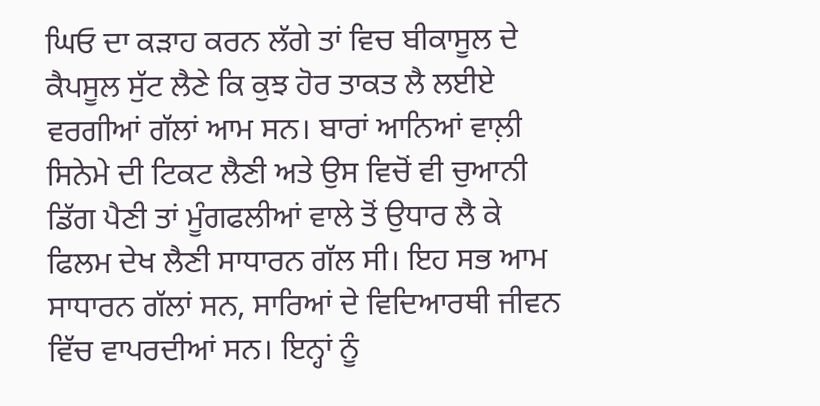ਘਿਓ ਦਾ ਕੜਾਹ ਕਰਨ ਲੱਗੇ ਤਾਂ ਵਿਚ ਬੀਕਾਸੂਲ ਦੇ ਕੈਪਸੂਲ ਸੁੱਟ ਲੈਣੇ ਕਿ ਕੁਝ ਹੋਰ ਤਾਕਤ ਲੈ ਲਈਏ ਵਰਗੀਆਂ ਗੱਲਾਂ ਆਮ ਸਨ। ਬਾਰਾਂ ਆਨਿਆਂ ਵਾਲ਼ੀ ਸਿਨੇਮੇ ਦੀ ਟਿਕਟ ਲੈਣੀ ਅਤੇ ਉਸ ਵਿਚੋਂ ਵੀ ਚੁਆਨੀ ਡਿੱਗ ਪੈਣੀ ਤਾਂ ਮੂੰਗਫਲੀਆਂ ਵਾਲੇ ਤੋਂ ਉਧਾਰ ਲੈ ਕੇ ਫਿਲਮ ਦੇਖ ਲੈਣੀ ਸਾਧਾਰਨ ਗੱਲ ਸੀ। ਇਹ ਸਭ ਆਮ ਸਾਧਾਰਨ ਗੱਲਾਂ ਸਨ, ਸਾਰਿਆਂ ਦੇ ਵਿਦਿਆਰਥੀ ਜੀਵਨ ਵਿੱਚ ਵਾਪਰਦੀਆਂ ਸਨ। ਇਨ੍ਹਾਂ ਨੂੰ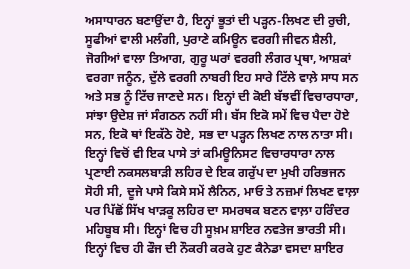ਅਸਾਧਾਰਨ ਬਣਾਉਂਦਾ ਹੈ, ਇਨ੍ਹਾਂ ਭੂਤਾਂ ਦੀ ਪੜ੍ਹਨ-ਲਿਖਣ ਦੀ ਰੁਚੀ, ਸੂਫੀਆਂ ਵਾਲੀ ਮਲੰਗੀ, ਪੁਰਾਣੇ ਕਮਿਊਨ ਵਰਗੀ ਜੀਵਨ ਸ਼ੈਲੀ, ਜੋਗੀਆਂ ਵਾਲਾ ਤਿਆਗ, ਗੁਰੂ ਘਰਾਂ ਵਰਗੀ ਲੰਗਰ ਪ੍ਰਥਾ, ਆਸ਼ਕਾਂ ਵਰਗਾ ਜਨੂੰਨ, ਦੁੱਲੇ ਵਰਗੀ ਨਾਬਰੀ ਇਹ ਸਾਰੇ ਟਿੱਲੇ ਵਾਲ਼ੇ ਸਾਧ ਸਨ ਅਤੇ ਸਭ ਨੂੰ ਟਿੱਚ ਜਾਣਦੇ ਸਨ। ਇਨ੍ਹਾਂ ਦੀ ਕੋਈ ਬੱਝਵੀਂ ਵਿਚਾਰਧਾਰਾ, ਸਾਂਝਾ ਉਦੇਸ਼ ਜਾਂ ਸੰਗਠਨ ਨਹੀਂ ਸੀ। ਬੱਸ ਇਕੋ ਸਮੇਂ ਵਿਚ ਪੈਦਾ ਹੋਏ ਸਨ, ਇਕੋ ਥਾਂ ਇਕੱਠੇ ਹੋਏ, ਸਭ ਦਾ ਪੜ੍ਹਨ ਲਿਖਣ ਨਾਲ ਨਾਤਾ ਸੀ। ਇਨ੍ਹਾਂ ਵਿਚੋਂ ਵੀ ਇਕ ਪਾਸੇ ਤਾਂ ਕਮਿਊਨਿਸਟ ਵਿਚਾਰਧਾਰਾ ਨਾਲ ਪ੍ਰਣਾਈ ਨਕਸਲਬਾੜੀ ਲਹਿਰ ਦੇ ਇਕ ਗਰੁੱਪ ਦਾ ਮੁਖੀ ਹਰਿਭਜਨ ਸੋਹੀ ਸੀ, ਦੂਜੇ ਪਾਸੇ ਕਿਸੇ ਸਮੇਂ ਲੈਨਿਨ, ਮਾਓ ਤੇ ਨਜ਼ਮਾਂ ਲਿਖਣ ਵਾਲ਼ਾ ਪਰ ਪਿੱਛੋਂ ਸਿੱਖ ਖਾੜਕੂ ਲਹਿਰ ਦਾ ਸਮਰਥਕ ਬਣਨ ਵਾਲ਼ਾ ਹਰਿੰਦਰ ਮਹਿਬੂਬ ਸੀ। ਇਨ੍ਹਾਂ ਵਿਚ ਹੀ ਸੂਖ਼ਮ ਸ਼ਾਇਰ ਨਵਤੇਜ ਭਾਰਤੀ ਸੀ। ਇਨ੍ਹਾਂ ਵਿਚ ਹੀ ਫੌਜ ਦੀ ਨੌਕਰੀ ਕਰਕੇ ਹੁਣ ਕੈਨੇਡਾ ਵਸਦਾ ਸ਼ਾਇਰ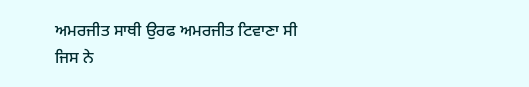ਅਮਰਜੀਤ ਸਾਥੀ ਉਰਫ ਅਮਰਜੀਤ ਟਿਵਾਣਾ ਸੀ ਜਿਸ ਨੇ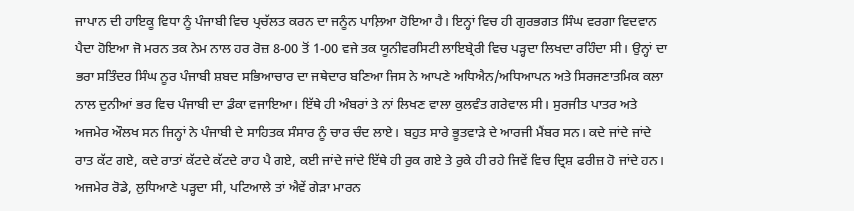ਜਾਪਾਨ ਦੀ ਹਾਇਕੂ ਵਿਧਾ ਨੂੰ ਪੰਜਾਬੀ ਵਿਚ ਪ੍ਰਚੱਲਤ ਕਰਨ ਦਾ ਜਨੂੰਨ ਪਾਲ਼ਿਆ ਹੋਇਆ ਹੈ। ਇਨ੍ਹਾਂ ਵਿਚ ਹੀ ਗੁਰਭਗਤ ਸਿੰਘ ਵਰਗਾ ਵਿਦਵਾਨ ਪੈਦਾ ਹੋਇਆ ਜੋ ਮਰਨ ਤਕ ਨੇਮ ਨਾਲ ਹਰ ਰੋਜ਼ 8-00 ਤੋਂ 1-00 ਵਜੇ ਤਕ ਯੂਨੀਵਰਸਿਟੀ ਲਾਇਬ੍ਰੇਰੀ ਵਿਚ ਪੜ੍ਹਦਾ ਲਿਖਦਾ ਰਹਿੰਦਾ ਸੀ। ਉਨ੍ਹਾਂ ਦਾ ਭਰਾ ਸਤਿੰਦਰ ਸਿੰਘ ਨੂਰ ਪੰਜਾਬੀ ਸ਼ਬਦ ਸਭਿਆਚਾਰ ਦਾ ਜਥੇਦਾਰ ਬਣਿਆ ਜਿਸ ਨੇ ਆਪਣੇ ਅਧਿਐਨ/ਅਧਿਆਪਨ ਅਤੇ ਸਿਰਜਣਾਤਮਿਕ ਕਲਾ ਨਾਲ ਦੁਨੀਆਂ ਭਰ ਵਿਚ ਪੰਜਾਬੀ ਦਾ ਡੰਕਾ ਵਜਾਇਆ। ਇੱਥੇ ਹੀ ਅੰਬਰਾਂ ਤੇ ਨਾਂ ਲਿਖਣ ਵਾਲਾ ਕੁਲਵੰਤ ਗਰੇਵਾਲ ਸੀ। ਸੁਰਜੀਤ ਪਾਤਰ ਅਤੇ ਅਜਮੇਰ ਔਲਖ ਸਨ ਜਿਨ੍ਹਾਂ ਨੇ ਪੰਜਾਬੀ ਦੇ ਸਾਹਿਤਕ ਸੰਸਾਰ ਨੂੰ ਚਾਰ ਚੰਦ ਲਾਏ। ਬਹੁਤ ਸਾਰੇ ਭੂਤਵਾੜੇ ਦੇ ਆਰਜੀ ਮੈਂਬਰ ਸਨ। ਕਦੇ ਜਾਂਦੇ ਜਾਂਦੇ ਰਾਤ ਕੱਟ ਗਏ, ਕਦੇ ਰਾਤਾਂ ਕੱਟਦੇ ਕੱਟਦੇ ਰਾਹ ਪੈ ਗਏ, ਕਈ ਜਾਂਦੇ ਜਾਂਦੇ ਇੱਥੇ ਹੀ ਰੁਕ ਗਏ ਤੇ ਰੁਕੇ ਹੀ ਰਹੇ ਜਿਵੇਂ ਵਿਚ ਦ੍ਰਿਸ਼ ਫਰੀਜ਼ ਹੋ ਜਾਂਦੇ ਹਨ। ਅਜਮੇਰ ਰੋਡੇ, ਲੁਧਿਆਣੇ ਪੜ੍ਹਦਾ ਸੀ, ਪਟਿਆਲੇ ਤਾਂ ਐਵੇਂ ਗੇੜਾ ਮਾਰਨ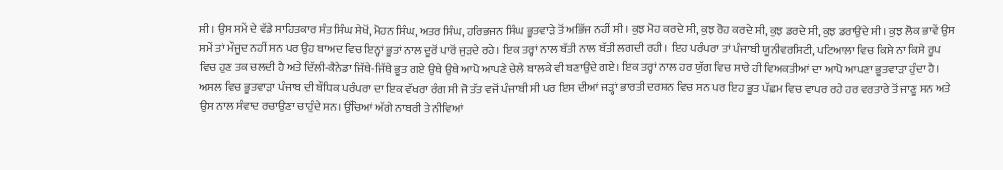ਸੀ। ਉਸ ਸਮੇਂ ਦੇ ਵੱਡੇ ਸਾਹਿਤਕਾਰ ਸੰਤ ਸਿੰਘ ਸੇਖੋਂ, ਮੋਹਨ ਸਿੰਘ, ਅਤਰ ਸਿੰਘ, ਹਰਿਭਜਨ ਸਿੰਘ ਭੂਤਵਾੜੇ ਤੋਂ ਅਭਿੱਜ ਨਹੀਂ ਸੀ। ਕੁਝ ਮੋਹ ਕਰਦੇ ਸੀ, ਕੁਝ ਰੋਹ ਕਰਦੇ ਸੀ, ਕੁਝ ਡਰਦੇ ਸੀ, ਕੁਝ ਡਰਾਉਂਦੇ ਸੀ। ਕੁਝ ਲੋਕ ਭਾਵੇਂ ਉਸ ਸਮੇਂ ਤਾਂ ਮੌਜੂਦ ਨਹੀਂ ਸਨ ਪਰ ਉਹ ਬਾਅਦ ਵਿਚ ਇਨ੍ਹਾਂ ਭੂਤਾਂ ਨਾਲ ਦੂਰੋਂ ਪਾਰੋਂ ਜੁੜਦੇ ਰਹੇ। ਇਕ ਤਰ੍ਹਾਂ ਨਾਲ ਬੱਤੀ ਨਾਲ ਬੱਤੀ ਲਗਦੀ ਰਹੀ। ਇਹ ਪਰੰਪਰਾ ਤਾਂ ਪੰਜਾਬੀ ਯੂਨੀਵਰਸਿਟੀ, ਪਟਿਆਲਾ ਵਿਚ ਕਿਸੇ ਨਾ ਕਿਸੇ ਰੂਪ ਵਿਚ ਹੁਣ ਤਕ ਚਲਦੀ ਹੈ ਅਤੇ ਦਿੱਲੀ-ਕੈਨੇਡਾ ਜਿੱਥੇ-ਜਿੱਥੇ ਭੂਤ ਗਏ ਉਥੇ ਉਥੇ ਆਪੋ ਆਪਣੇ ਚੇਲੇ ਬਾਲਕੇ ਵੀ ਬਣਾਉਂਦੇ ਗਏ। ਇਕ ਤਰ੍ਹਾਂ ਨਾਲ ਹਰ ਯੁੱਗ ਵਿਚ ਸਾਰੇ ਹੀ ਵਿਅਕਤੀਆਂ ਦਾ ਆਪੋ ਆਪਣਾ ਭੂਤਵਾੜਾ ਹੁੰਦਾ ਹੈ।
ਅਸਲ ਵਿਚ ਭੂਤਵਾੜਾ ਪੰਜਾਬ ਦੀ ਬੌਧਿਕ ਪਰੰਪਰਾ ਦਾ ਇਕ ਵੱਖਰਾ ਰੰਗ ਸੀ ਜੋ ਤੱਤ ਵਜੋਂ ਪੰਜਾਬੀ ਸੀ ਪਰ ਇਸ ਦੀਆਂ ਜੜ੍ਹਾਂ ਭਾਰਤੀ ਦਰਸ਼ਨ ਵਿਚ ਸਨ ਪਰ ਇਹ ਭੂਤ ਪੱਛਮ ਵਿਚ ਵਾਪਰ ਰਹੇ ਹਰ ਵਰਤਾਰੇ ਤੋਂ ਜਾਣੂ ਸਨ ਅਤੇ ਉਸ ਨਾਲ ਸੰਵਾਦ ਰਚਾਉਣਾ ਚਾਹੁੰਦੇ ਸਨ। ਉੱਚਿਆਂ ਅੱਗੇ ਨਾਬਰੀ ਤੇ ਨੀਵਿਆਂ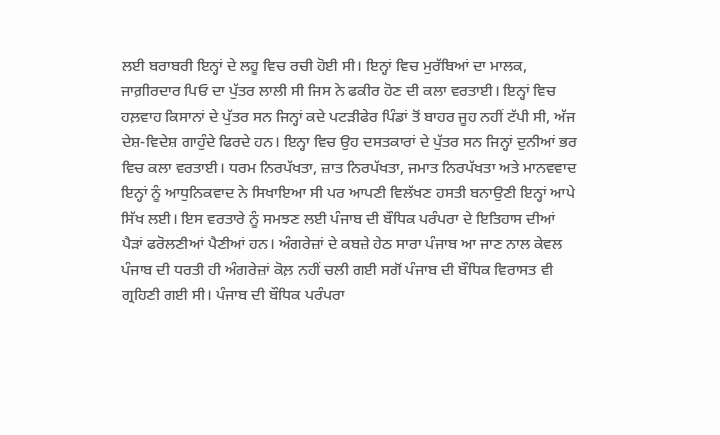ਲਈ ਬਰਾਬਰੀ ਇਨ੍ਹਾਂ ਦੇ ਲਹੂ ਵਿਚ ਰਚੀ ਹੋਈ ਸੀ। ਇਨ੍ਹਾਂ ਵਿਚ ਮੁਰੱਬਿਆਂ ਦਾ ਮਾਲਕ, ਜਾਗ਼ੀਰਦਾਰ ਪਿਓ ਦਾ ਪੁੱਤਰ ਲਾਲੀ ਸੀ ਜਿਸ ਨੇ ਫਕੀਰ ਹੋਣ ਦੀ ਕਲਾ ਵਰਤਾਈ। ਇਨ੍ਹਾਂ ਵਿਚ ਹਲ਼ਵਾਹ ਕਿਸਾਨਾਂ ਦੇ ਪੁੱਤਰ ਸਨ ਜਿਨ੍ਹਾਂ ਕਦੇ ਪਟੜੀਫੇਰ ਪਿੰਡਾਂ ਤੋਂ ਬਾਹਰ ਜੂਹ ਨਹੀਂ ਟੱਪੀ ਸੀ, ਅੱਜ ਦੇਸ਼-ਵਿਦੇਸ਼ ਗਾਹੁੰਦੇ ਫਿਰਦੇ ਹਨ। ਇਨ੍ਹਾ ਵਿਚ ਉਹ ਦਸਤਕਾਰਾਂ ਦੇ ਪੁੱਤਰ ਸਨ ਜਿਨ੍ਹਾਂ ਦੁਨੀਆਂ ਭਰ ਵਿਚ ਕਲਾ ਵਰਤਾਈ। ਧਰਮ ਨਿਰਪੱਖਤਾ, ਜ਼ਾਤ ਨਿਰਪੱਖਤਾ, ਜਮਾਤ ਨਿਰਪੱਖਤਾ ਅਤੇ ਮਾਨਵਵਾਦ ਇਨ੍ਹਾਂ ਨੂੰ ਆਧੁਨਿਕਵਾਦ ਨੇ ਸਿਖਾਇਆ ਸੀ ਪਰ ਆਪਣੀ ਵਿਲੱਖਣ ਹਸਤੀ ਬਨਾਉਣੀ ਇਨ੍ਹਾਂ ਆਪੇ ਸਿੱਖ ਲਈ। ਇਸ ਵਰਤਾਰੇ ਨੂੰ ਸਮਝਣ ਲਈ ਪੰਜਾਬ ਦੀ ਬੌਧਿਕ ਪਰੰਪਰਾ ਦੇ ਇਤਿਹਾਸ ਦੀਆਂ ਪੈੜਾਂ ਫਰੋਲਣੀਆਂ ਪੈਣੀਆਂ ਹਨ। ਅੰਗਰੇਜ਼ਾਂ ਦੇ ਕਬਜ਼ੇ ਹੇਠ ਸਾਰਾ ਪੰਜਾਬ ਆ ਜਾਣ ਨਾਲ ਕੇਵਲ ਪੰਜਾਬ ਦੀ ਧਰਤੀ ਹੀ ਅੰਗਰੇਜ਼ਾਂ ਕੋਲ਼ ਨਹੀਂ ਚਲੀ ਗਈ ਸਗੋਂ ਪੰਜਾਬ ਦੀ ਬੌਧਿਕ ਵਿਰਾਸਤ ਵੀ ਗ੍ਰਹਿਣੀ ਗਈ ਸੀ। ਪੰਜਾਬ ਦੀ ਬੌਧਿਕ ਪਰੰਪਰਾ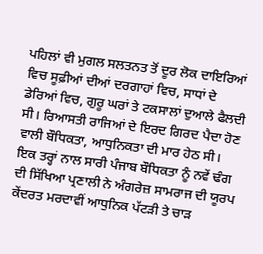ਪਹਿਲਾਂ ਵੀ ਮੁਗਲ ਸਲਤਨਤ ਤੋਂ ਦੂਰ ਲੋਕ ਦਾਇਰਿਆਂ ਵਿਚ ਸੂਫ਼ੀਆਂ ਦੀਆਂ ਦਰਗਾਹਾਂ ਵਿਚ, ਸਾਧਾਂ ਦੇ ਡੇਰਿਆਂ ਵਿਚ, ਗੁਰੂ ਘਰਾਂ ਤੇ ਟਕਸਾਲਾਂ ਦੁਆਲੇ ਫੈਲਦੀ ਸੀ। ਰਿਆਸਤੀ ਰਾਜਿਆਂ ਦੇ ਇਰਦ ਗਿਰਦ ਪੈਦਾ ਹੋਣ ਵਾਲੀ ਬੌਧਿਕਤਾ, ਆਧੁਨਿਕਤਾ ਦੀ ਮਾਰ ਹੇਠ ਸੀ। ਇਕ ਤਰ੍ਹਾਂ ਨਾਲ ਸਾਰੀ ਪੰਜਾਬ ਬੌਧਿਕਤਾ ਨੂੰ ਨਵੇਂ ਢੰਗ ਦੀ ਸਿੱਖਿਆ ਪ੍ਰਣਾਲੀ ਨੇ ਅੰਗਰੇਜ਼ ਸਾਮਰਾਜ ਦੀ ਯੂਰਪ ਕੇਂਦਰਤ ਮਰਦਾਵੀਂ ਆਧੁਨਿਕ ਪੱਟੜੀ ਤੇ ਚਾੜ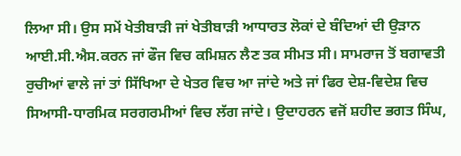ਲਿਆ ਸੀ। ਉਸ ਸਮੇਂ ਖੇਤੀਬਾੜੀ ਜਾਂ ਖੇਤੀਬਾੜੀ ਆਧਾਰਤ ਲੋਕਾਂ ਦੇ ਬੰਦਿਆਂ ਦੀ ਉੜਾਨ ਆਈ.ਸੀ.ਐਸ.ਕਰਨ ਜਾਂ ਫੌਜ ਵਿਚ ਕਮਿਸ਼ਨ ਲੈਣ ਤਕ ਸੀਮਤ ਸੀ। ਸਾਮਰਾਜ ਤੋਂ ਬਗਾਵਤੀ ਰੁਚੀਆਂ ਵਾਲੇ ਜਾਂ ਤਾਂ ਸਿੱਖਿਆ ਦੇ ਖੇਤਰ ਵਿਚ ਆ ਜਾਂਦੇ ਅਤੇ ਜਾਂ ਫਿਰ ਦੇਸ਼-ਵਿਦੇਸ਼ ਵਿਚ ਸਿਆਸੀ-ਧਾਰਮਿਕ ਸਰਗਰਮੀਆਂ ਵਿਚ ਲੱਗ ਜਾਂਦੇ। ਉਦਾਹਰਨ ਵਜੋਂ ਸ਼ਹੀਦ ਭਗਤ ਸਿੰਘ,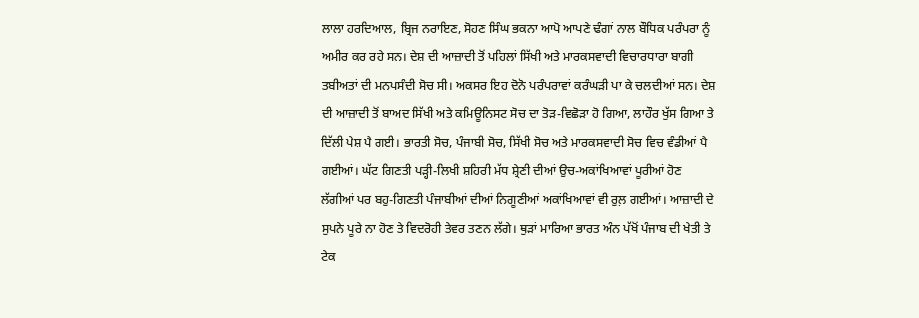ਲਾਲਾ ਹਰਦਿਆਲ, ਬ੍ਰਿਜ ਨਰਾਇਣ, ਸੋਹਣ ਸਿੰਘ ਭਕਨਾ ਆਪੋ ਆਪਣੇ ਢੰਗਾਂ ਨਾਲ ਬੌਧਿਕ ਪਰੰਪਰਾ ਨੂੰ ਅਮੀਰ ਕਰ ਰਹੇ ਸਨ। ਦੇਸ਼ ਦੀ ਆਜ਼ਾਦੀ ਤੋਂ ਪਹਿਲਾਂ ਸਿੱਖੀ ਅਤੇ ਮਾਰਕਸਵਾਦੀ ਵਿਚਾਰਧਾਰਾ ਬਾਗੀ ਤਬੀਅਤਾਂ ਦੀ ਮਨਪਸੰਦੀ ਸੋਚ ਸੀ। ਅਕਸਰ ਇਹ ਦੋਨੋ ਪਰੰਪਰਾਵਾਂ ਕਰੰਘੜੀ ਪਾ ਕੇ ਚਲਦੀਆਂ ਸਨ। ਦੇਸ਼ ਦੀ ਆਜ਼ਾਦੀ ਤੋਂ ਬਾਅਦ ਸਿੱਖੀ ਅਤੇ ਕਮਿਊਨਿਸਟ ਸੋਚ ਦਾ ਤੋੜ-ਵਿਛੋੜਾ ਹੋ ਗਿਆ, ਲਾਹੌਰ ਖੁੱਸ ਗਿਆ ਤੇ ਦਿੱਲੀ ਪੇਸ਼ ਪੈ ਗਈ। ਭਾਰਤੀ ਸੋਚ, ਪੰਜਾਬੀ ਸੋਚ, ਸਿੱਖੀ ਸੋਚ ਅਤੇ ਮਾਰਕਸਵਾਦੀ ਸੋਚ ਵਿਚ ਵੰਡੀਆਂ ਪੈ ਗਈਆਂ। ਘੱਟ ਗਿਣਤੀ ਪੜ੍ਹੀ-ਲਿਖੀ ਸ਼ਹਿਰੀ ਮੱਧ ਸ਼੍ਰੇਣੀ ਦੀਆਂ ਉਚ-ਅਕਾਂਖਿਆਵਾਂ ਪੂਰੀਆਂ ਹੋਣ ਲੱਗੀਆਂ ਪਰ ਬਹੁ-ਗਿਣਤੀ ਪੰਜਾਬੀਆਂ ਦੀਆਂ ਨਿਗੂਣੀਆਂ ਅਕਾਂਖਿਆਵਾਂ ਵੀ ਰੁਲ਼ ਗਈਆਂ। ਆਜ਼ਾਦੀ ਦੇ ਸੁਪਨੇ ਪੂਰੇ ਨਾ ਹੋਣ ਤੇ ਵਿਦਰੋਹੀ ਤੇਵਰ ਤਣਨ ਲੱਗੇ। ਥੁੜਾਂ ਮਾਰਿਆ ਭਾਰਤ ਅੰਨ ਪੱਖੋਂ ਪੰਜਾਬ ਦੀ ਖੇਤੀ ਤੇ ਟੇਕ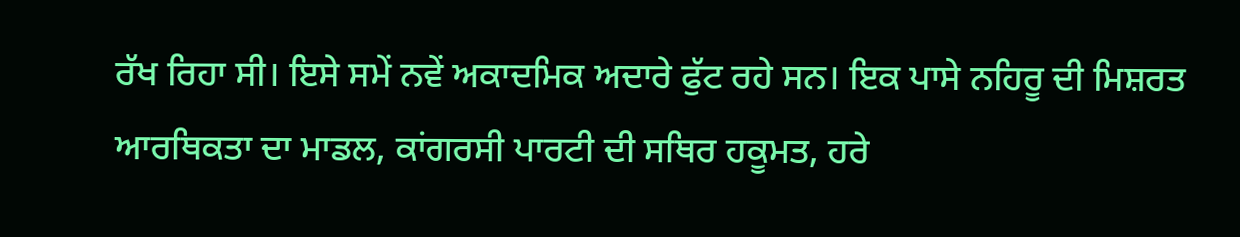ਰੱਖ ਰਿਹਾ ਸੀ। ਇਸੇ ਸਮੇਂ ਨਵੇਂ ਅਕਾਦਮਿਕ ਅਦਾਰੇ ਫੁੱਟ ਰਹੇ ਸਨ। ਇਕ ਪਾਸੇ ਨਹਿਰੂ ਦੀ ਮਿਸ਼ਰਤ ਆਰਥਿਕਤਾ ਦਾ ਮਾਡਲ, ਕਾਂਗਰਸੀ ਪਾਰਟੀ ਦੀ ਸਥਿਰ ਹਕੂਮਤ, ਹਰੇ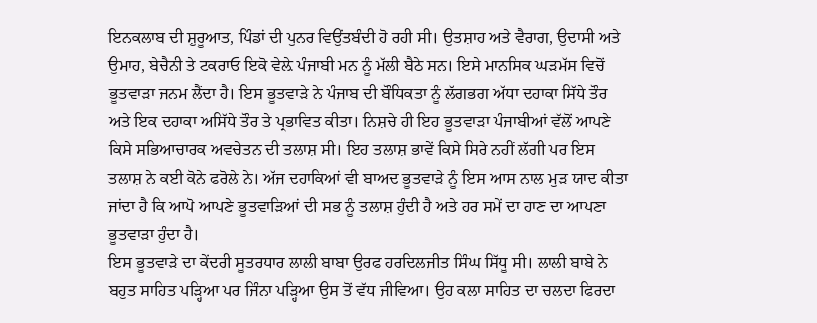ਇਨਕਲਾਬ ਦੀ ਸ਼ੁਰੂਆਤ, ਪਿੰਡਾਂ ਦੀ ਪੁਨਰ ਵਿਉਂਤਬੰਦੀ ਹੋ ਰਹੀ ਸੀ। ਉਤਸ਼ਾਹ ਅਤੇ ਵੈਰਾਗ, ਉਦਾਸੀ ਅਤੇ ਉਮਾਹ, ਬੇਚੈਨੀ ਤੇ ਟਕਰਾਓ ਇਕੋ ਵੇਲ਼ੇ ਪੰਜਾਬੀ ਮਨ ਨੂੰ ਮੱਲੀ ਬੈਠੇ ਸਨ। ਇਸੇ ਮਾਨਸਿਕ ਘੜਮੱਸ ਵਿਚੋਂ ਭੂਤਵਾੜਾ ਜਨਮ ਲੈਂਦਾ ਹੈ। ਇਸ ਭੂਤਵਾੜੇ ਨੇ ਪੰਜਾਬ ਦੀ ਬੌਧਿਕਤਾ ਨੂੰ ਲੱਗਭਗ ਅੱਧਾ ਦਹਾਕਾ ਸਿੱਧੇ ਤੌਰ ਅਤੇ ਇਕ ਦਹਾਕਾ ਅਸਿੱਧੇ ਤੌਰ ਤੇ ਪ੍ਰਭਾਵਿਤ ਕੀਤਾ। ਨਿਸ਼ਚੇ ਹੀ ਇਹ ਭੂਤਵਾੜਾ ਪੰਜਾਬੀਆਂ ਵੱਲੋਂ ਆਪਣੇ ਕਿਸੇ ਸਭਿਆਚਾਰਕ ਅਵਚੇਤਨ ਦੀ ਤਲਾਸ਼ ਸੀ। ਇਹ ਤਲਾਸ਼ ਭਾਵੇਂ ਕਿਸੇ ਸਿਰੇ ਨਹੀਂ ਲੱਗੀ ਪਰ ਇਸ ਤਲਾਸ਼ ਨੇ ਕਈ ਕੋਨੇ ਫਰੋਲੇ ਨੇ। ਅੱਜ ਦਹਾਕਿਆਂ ਵੀ ਬਾਅਦ ਭੂਤਵਾੜੇ ਨੂੰ ਇਸ ਆਸ ਨਾਲ ਮੁੜ ਯਾਦ ਕੀਤਾ ਜਾਂਦਾ ਹੈ ਕਿ ਆਪੋ ਆਪਣੇ ਭੂਤਵਾੜਿਆਂ ਦੀ ਸਭ ਨੂੰ ਤਲਾਸ਼ ਹੁੰਦੀ ਹੈ ਅਤੇ ਹਰ ਸਮੇਂ ਦਾ ਹਾਣ ਦਾ ਆਪਣਾ ਭੂਤਵਾੜਾ ਹੁੰਦਾ ਹੈ।
ਇਸ ਭੂਤਵਾੜੇ ਦਾ ਕੇਂਦਰੀ ਸੂਤਰਧਾਰ ਲਾਲੀ ਬਾਬਾ ਉਰਫ ਹਰਦਿਲਜੀਤ ਸਿੰਘ ਸਿੱਧੂ ਸੀ। ਲਾਲੀ ਬਾਬੇ ਨੇ ਬਹੁਤ ਸਾਹਿਤ ਪੜ੍ਹਿਆ ਪਰ ਜਿੰਨਾ ਪੜ੍ਹਿਆ ਉਸ ਤੋਂ ਵੱਧ ਜੀਵਿਆ। ਉਹ ਕਲਾ ਸਾਹਿਤ ਦਾ ਚਲਦਾ ਫਿਰਦਾ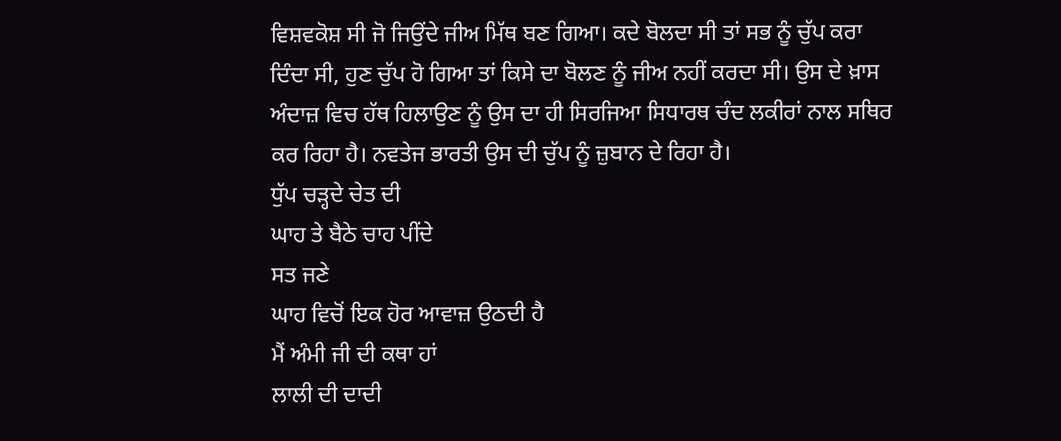ਵਿਸ਼ਵਕੋਸ਼ ਸੀ ਜੋ ਜਿਉਂਦੇ ਜੀਅ ਮਿੱਥ ਬਣ ਗਿਆ। ਕਦੇ ਬੋਲਦਾ ਸੀ ਤਾਂ ਸਭ ਨੂੰ ਚੁੱਪ ਕਰਾ ਦਿੰਦਾ ਸੀ, ਹੁਣ ਚੁੱਪ ਹੋ ਗਿਆ ਤਾਂ ਕਿਸੇ ਦਾ ਬੋਲਣ ਨੂੰ ਜੀਅ ਨਹੀਂ ਕਰਦਾ ਸੀ। ਉਸ ਦੇ ਖ਼ਾਸ ਅੰਦਾਜ਼ ਵਿਚ ਹੱਥ ਹਿਲਾਉਣ ਨੂੰ ਉਸ ਦਾ ਹੀ ਸਿਰਜਿਆ ਸਿਧਾਰਥ ਚੰਦ ਲਕੀਰਾਂ ਨਾਲ ਸਥਿਰ ਕਰ ਰਿਹਾ ਹੈ। ਨਵਤੇਜ ਭਾਰਤੀ ਉਸ ਦੀ ਚੁੱਪ ਨੂੰ ਜ਼ੁਬਾਨ ਦੇ ਰਿਹਾ ਹੈ।
ਧੁੱਪ ਚੜ੍ਹਦੇ ਚੇਤ ਦੀ
ਘਾਹ ਤੇ ਬੈਠੇ ਚਾਹ ਪੀਂਦੇ
ਸਤ ਜਣੇ
ਘਾਹ ਵਿਚੋਂ ਇਕ ਹੋਰ ਆਵਾਜ਼ ਉਠਦੀ ਹੈ
ਮੈਂ ਅੰਮੀ ਜੀ ਦੀ ਕਥਾ ਹਾਂ
ਲਾਲੀ ਦੀ ਦਾਦੀ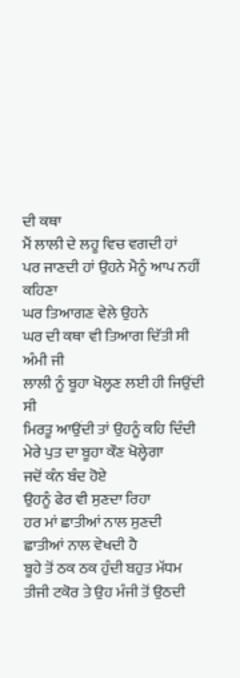ਦੀ ਕਥਾ
ਮੈਂ ਲਾਲੀ ਦੇ ਲਹੂ ਵਿਚ ਵਗਦੀ ਹਾਂ
ਪਰ ਜਾਣਦੀ ਹਾਂ ਉਹਨੇ ਮੈਨੂੰ ਆਪ ਨਹੀਂ ਕਹਿਣਾ
ਘਰ ਤਿਆਗਣ ਵੇਲੇ ਉਹਨੇ
ਘਰ ਦੀ ਕਥਾ ਵੀ ਤਿਆਗ ਦਿੱਤੀ ਸੀ
ਅੰਮੀ ਜੀ
ਲਾਲੀ ਨੂੰ ਬੂਹਾ ਖੋਲ੍ਹਣ ਲਈ ਹੀ ਜਿਉਂਦੀ ਸੀ
ਮਿਰਤੂ ਆਉਂਦੀ ਤਾਂ ਉਹਨੂੰ ਕਹਿ ਦਿੰਦੀ
ਮੇਰੇ ਪੁਤ ਦਾ ਬੂਹਾ ਕੌਣ ਖੋਲ੍ਹੇਗਾ
ਜਦੋਂ ਕੰਨ ਬੰਦ ਹੋਏ
ਉਹਨੂੰ ਫੇਰ ਵੀ ਸੁਣਦਾ ਰਿਹਾ
ਹਰ ਮਾਂ ਛਾਤੀਆਂ ਨਾਲ ਸੁਣਦੀ
ਛਾਤੀਆਂ ਨਾਲ ਵੇਖਦੀ ਹੈ
ਬੂਹੇ ਤੋਂ ਠਕ ਠਕ ਹੁੰਦੀ ਬਹੁਤ ਮੱਧਮ
ਤੀਜੀ ਟਕੋਰ ਤੇ ਉਹ ਮੰਜੀ ਤੋਂ ਉਠਦੀ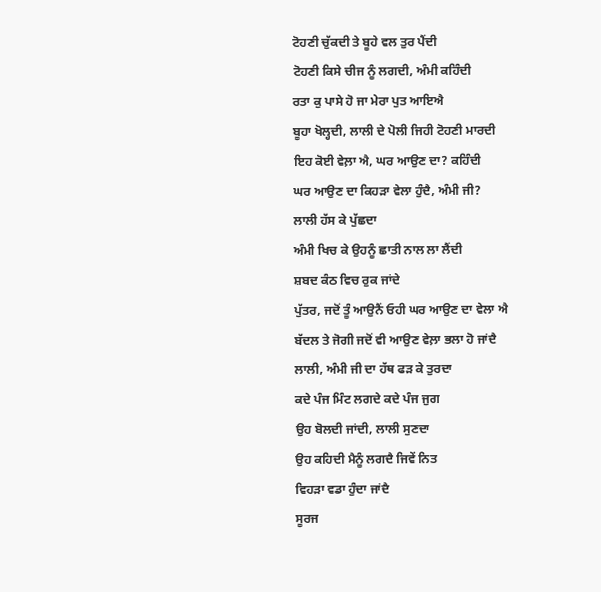ਟੋਹਣੀ ਚੁੱਕਦੀ ਤੇ ਬੂਹੇ ਵਲ ਤੁਰ ਪੈਂਦੀ
ਟੋਹਣੀ ਕਿਸੇ ਚੀਜ ਨੂੰ ਲਗਦੀ, ਅੰਮੀ ਕਹਿੰਦੀ
ਰਤਾ ਕੁ ਪਾਸੇ ਹੋ ਜਾ ਮੇਰਾ ਪੁਤ ਆਇਐ
ਬੂਹਾ ਖੋਲ੍ਹਦੀ, ਲਾਲੀ ਦੇ ਪੋਲੀ ਜਿਹੀ ਟੋਹਣੀ ਮਾਰਦੀ
ਇਹ ਕੋਈ ਵੇਲ਼ਾ ਐ, ਘਰ ਆਉਣ ਦਾ? ਕਹਿੰਦੀ
ਘਰ ਆਉਣ ਦਾ ਕਿਹੜਾ ਵੇਲਾ ਹੁੰਦੈ, ਅੰਮੀ ਜੀ?
ਲਾਲੀ ਹੱਸ ਕੇ ਪੁੱਛਦਾ
ਅੰਮੀ ਖਿਚ ਕੇ ਉਹਨੂੰ ਛਾਤੀ ਨਾਲ ਲਾ ਲੈਂਦੀ
ਸ਼ਬਦ ਕੰਠ ਵਿਚ ਰੁਕ ਜਾਂਦੇ
ਪੁੱਤਰ, ਜਦੋਂ ਤੂੰ ਆਉਨੈਂ ਓਹੀ ਘਰ ਆਉਣ ਦਾ ਵੇਲਾ ਐ
ਬੱਦਲ ਤੇ ਜੋਗੀ ਜਦੋਂ ਵੀ ਆਉਣ ਵੇਲ਼ਾ ਭਲਾ ਹੋ ਜਾਂਦੈ
ਲਾਲੀ, ਅੰਮੀ ਜੀ ਦਾ ਹੱਥ ਫੜ ਕੇ ਤੁਰਦਾ
ਕਦੇ ਪੰਜ ਮਿੰਟ ਲਗਦੇ ਕਦੇ ਪੰਜ ਜੁਗ
ਉਹ ਬੋਲਦੀ ਜਾਂਦੀ, ਲਾਲੀ ਸੁਣਦਾ
ਉਹ ਕਹਿਦੀ ਮੈਨੂੰ ਲਗਦੈ ਜਿਵੇਂ ਨਿਤ
ਵਿਹੜਾ ਵਡਾ ਹੁੰਦਾ ਜਾਂਦੈ
ਸੂਰਜ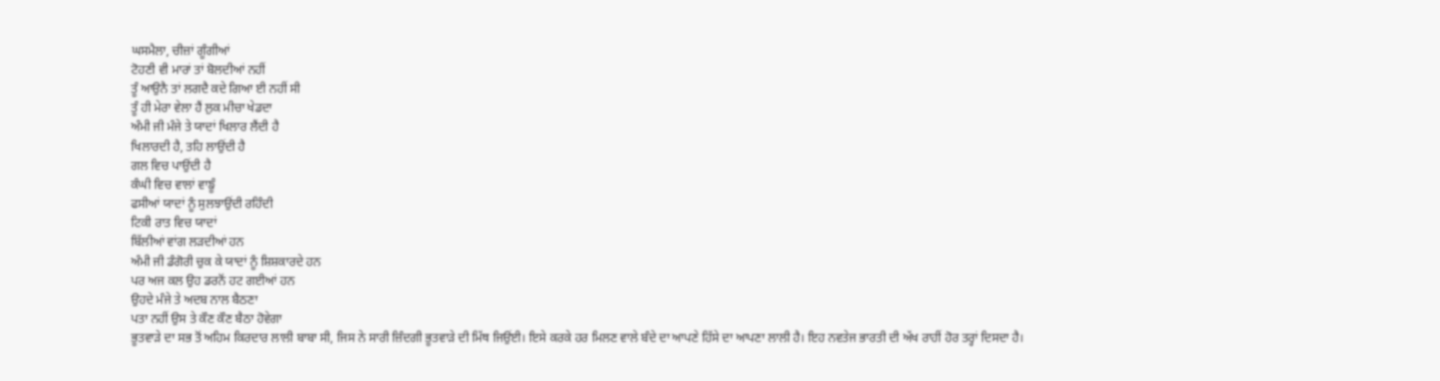ਘਸਮੈਲਾ, ਚੀਜ਼ਾਂ ਗੂੰਗੀਆਂ
ਟੋਹਣੀ ਵੀ ਮਾਰਾਂ ਤਾਂ ਬੋਲਦੀਆਂ ਨਹੀਂ
ਤੂੰ ਆਉਨੈ ਤਾਂ ਲਗਦੈ ਕਦੇ ਗਿਆ ਈ ਨਹੀਂ ਸੀ
ਤੂੰ ਹੀ ਮੇਰਾ ਵੇਲਾ ਹੈਂ ਲੁਕ ਮੀਚਾ ਖੇਡਦਾ
ਅੰਮੀ ਜੀ ਮੰਜੇ ਤੇ ਯਾਦਾਂ ਖਿਲਾਰ ਲੈਂਦੀ ਹੈ
ਖਿਲਾਰਦੀ ਹੈ, ਤਹਿ ਲਾਉਂਦੀ ਹੈ
ਗਲ ਵਿਚ ਪਾਉਂਦੀ ਹੈ
ਕੰਘੀ ਵਿਚ ਵਾਲਾਂ ਵਾਙੂੰ
ਫਸੀਆਂ ਯਾਦਾਂ ਨੂੰ ਸੁਲਝਾਉਂਦੀ ਰਹਿੰਦੀ
ਟਿਕੀ ਰਾਤ ਵਿਚ ਯਾਦਾਂ
ਬਿੱਲੀਆਂ ਵਾਂਗ ਲੜਦੀਆਂ ਹਨ
ਅੰਮੀ ਜੀ ਡੰਗੋਰੀ ਚੁਕ ਕੇ ਯਾਦਾਂ ਨੂੰ ਸ਼ਿਸ਼ਕਾਰਦੇ ਹਨ
ਪਰ ਅਜ ਕਲ ਉਹ ਡਰਨੋਂ ਹਟ ਗਈਆਂ ਹਨ
ਉਹਦੇ ਮੰਜੇ ਤੇ ਅਦਬ ਨਾਲ ਬੈਠਣਾ
ਪਤਾ ਨਹੀਂ ਉਸ ਤੇ ਕੌਣ ਕੌਣ ਬੈਠਾ ਹੋਵੇਗਾ
ਭੂਤਵਾੜੇ ਦਾ ਸਭ ਤੋਂ ਅਹਿਮ ਕਿਰਦਾਰ ਲਾਲੀ ਬਾਬਾ ਸੀ, ਜਿਸ ਨੇ ਸਾਰੀ ਜ਼ਿੰਦਗੀ ਭੂਤਵਾੜੇ ਦੀ ਮਿੱਥ ਜਿਉਂਈ। ਇਸੇ ਕਰਕੇ ਹਰ ਮਿਲਣ ਵਾਲੇ ਬੰਦੇ ਦਾ ਆਪਣੇ ਹਿੱਸੇ ਦਾ ਆਪਣਾ ਲਾਲੀ ਹੈ। ਇਹ ਨਵਤੇਜ ਭਾਰਤੀ ਦੀ ਅੱਖ ਰਾਹੀਂ ਹੋਰ ਤਰ੍ਹਾਂ ਦਿਸਦਾ ਹੈ।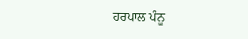ਹਰਪਾਲ ਪੰਨੂ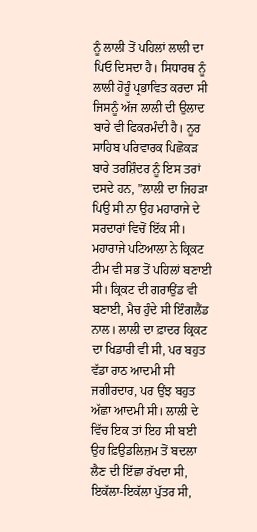ਨੂੰ ਲਾਲੀ ਤੋਂ ਪਹਿਲਾਂ ਲਾਲੀ ਦਾ ਪਿਓ ਦਿਸਦਾ ਹੈ। ਸਿਧਾਰਥ ਨੂੰ ਲਾਲੀ ਹੋਰੂੰ ਪ੍ਰਭਾਵਿਤ ਕਰਦਾ ਸੀ ਜਿਸਨੂੰ ਅੱਜ ਲਾਲੀ ਦੀ ਉਲਾਦ ਬਾਰੇ ਵੀ ਫਿਕਰਮੰਦੀ ਹੈ। ਨੂਰ ਸਾਹਿਬ ਪਰਿਵਾਰਕ ਪਿਛੋਕੜ ਬਾਰੇ ਤਰਸ਼ਿੰਦਰ ਨੂੰ ਇਸ ਤਰਾਂ ਦਸਦੇ ਹਨ, ”ਲਾਲੀ ਦਾ ਜਿਹੜਾ ਪਿਉ ਸੀ ਨਾ ਉਹ ਮਹਾਰਾਜੇ ਦੇ ਸਰਦਾਰਾਂ ਵਿਚੋਂ ਇੱਕ ਸੀ। ਮਹਾਰਾਜੇ ਪਟਿਆਲਾ ਨੇ ਕ੍ਰਿਕਟ ਟੀਮ ਵੀ ਸਭ ਤੋਂ ਪਹਿਲਾਂ ਬਣਾਈ ਸੀ। ਕ੍ਰਿਕਟ ਦੀ ਗਰਾਉਂਡ ਵੀ ਬਣਾਈ, ਮੈਚ ਹੁੰਦੇ ਸੀ ਇੰਗਲੈਂਡ ਨਾਲ। ਲਾਲੀ ਦਾ ਫ਼ਾਦਰ ਕ੍ਰਿਕਟ ਦਾ ਖਿਡਾਰੀ ਵੀ ਸੀ, ਪਰ ਬਹੁਤ ਵੱਡਾ ਰਾਠ ਆਦਮੀ ਸੀ ਜਗੀਰਦਾਰ, ਪਰ ਉਂਝ ਬਹੁਤ ਅੱਛਾ ਆਦਮੀ ਸੀ। ਲਾਲੀ ਦੇ ਵਿੱਚ ਇਕ ਤਾਂ ਇਹ ਸੀ ਬਈ ਉਹ ਫ਼ਿਉਡਲਿਜ਼ਮ ਤੋਂ ਬਦਲਾ ਲੈਣ ਦੀ ਇੱਛਾ ਰੱਖਦਾ ਸੀ, ਇਕੱਲਾ-ਇਕੱਲਾ ਪੁੱਤਰ ਸੀ,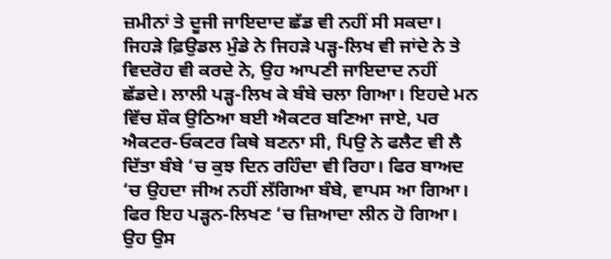ਜ਼ਮੀਨਾਂ ਤੇ ਦੂਜੀ ਜਾਇਦਾਦ ਛੱਡ ਵੀ ਨਹੀਂ ਸੀ ਸਕਦਾ। ਜਿਹੜੇ ਫ਼ਿਉਡਲ ਮੁੰਡੇ ਨੇ ਜਿਹੜੇ ਪੜ੍ਹ-ਲਿਖ ਵੀ ਜਾਂਦੇ ਨੇ ਤੇ ਵਿਦਰੋਹ ਵੀ ਕਰਦੇ ਨੇ, ਉਹ ਆਪਣੀ ਜਾਇਦਾਦ ਨਹੀਂ ਛੱਡਦੇ। ਲਾਲੀ ਪੜ੍ਹ-ਲਿਖ ਕੇ ਬੰਬੇ ਚਲਾ ਗਿਆ। ਇਹਦੇ ਮਨ ਵਿੱਚ ਸ਼ੌਕ ਉਠਿਆ ਬਈ ਐਕਟਰ ਬਣਿਆ ਜਾਏ, ਪਰ ਐਕਟਰ-ਓਕਟਰ ਕਿਥੇ ਬਣਨਾ ਸੀ, ਪਿਉ ਨੇ ਫਲੈਟ ਵੀ ਲੈ ਦਿੱਤਾ ਬੰਬੇ ‘ਚ ਕੁਝ ਦਿਨ ਰਹਿੰਦਾ ਵੀ ਰਿਹਾ। ਫਿਰ ਬਾਅਦ ‘ਚ ਉਹਦਾ ਜੀਅ ਨਹੀਂ ਲੱਗਿਆ ਬੰਬੇ, ਵਾਪਸ ਆ ਗਿਆ। ਫਿਰ ਇਹ ਪੜ੍ਹਨ-ਲਿਖਣ ‘ਚ ਜ਼ਿਆਦਾ ਲੀਨ ਹੋ ਗਿਆ। ਉਹ ਉਸ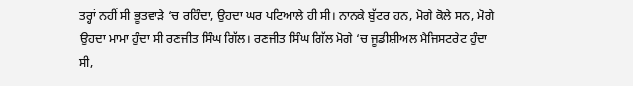ਤਰ੍ਹਾਂ ਨਹੀਂ ਸੀ ਭੂਤਵਾੜੇ ‘ਚ ਰਹਿੰਦਾ, ਉਹਦਾ ਘਰ ਪਟਿਆਲੇ ਹੀ ਸੀ। ਨਾਨਕੇ ਬੁੱਟਰ ਹਨ, ਮੋਗੇ ਕੋਲੇ ਸਨ, ਮੋਗੇ ਉਹਦਾ ਮਾਮਾ ਹੁੰਦਾ ਸੀ ਰਣਜੀਤ ਸਿੰਘ ਗਿੱਲ। ਰਣਜੀਤ ਸਿੰਘ ਗਿੱਲ ਮੋਗੇ ‘ਚ ਜੂਡੀਸ਼ੀਅਲ ਮੈਜਿਸਟਰੇਟ ਹੁੰਦਾ ਸੀ,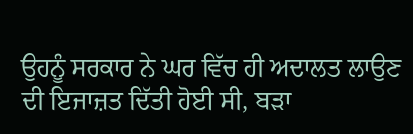ਉਹਨੂੰ ਸਰਕਾਰ ਨੇ ਘਰ ਵਿੱਚ ਹੀ ਅਦਾਲਤ ਲਾਉਣ ਦੀ ਇਜਾਜ਼ਤ ਦਿੱਤੀ ਹੋਈ ਸੀ, ਬੜਾ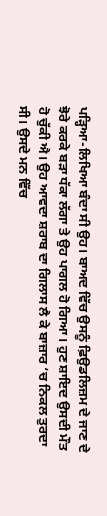ਪੜ੍ਹਿਆ-ਲਿਖਿਆ ਬੰਦਾ ਸੀ ਉਹ। ਬਾਅਦ ਵਿੱਚ ਉਸਨੂੰ ਫ਼ਿਉਡਲਿਜ਼ਮ ਦੇ ਜਾਣ ਦੇ ਝੋਰੇ ਕਰਕੇ ਬੜਾ ਧੱਕਾ ਲੱਗਾ ਤੇ ਉਹ ਪਾਗਲ ਹੋ ਗਿਆ। ਹੁਣ ਸ਼ਾਇਦ ਉਸਦੀ ਮੌਤ ਹੋ ਚੁੱਕੀ ਐ। ਉਹ ਆਵਦਾ ਸ਼ਰਾਬ ਦਾ ਗਿਲਾਸ ਲੈ ਕੇ ਬਾਜ਼ਾਰ ‘ਚ ਨਿਕਲ ਤੁਰਦਾ ਸੀ। ਉਸਦੇ ਮਨ ਵਿੱਚ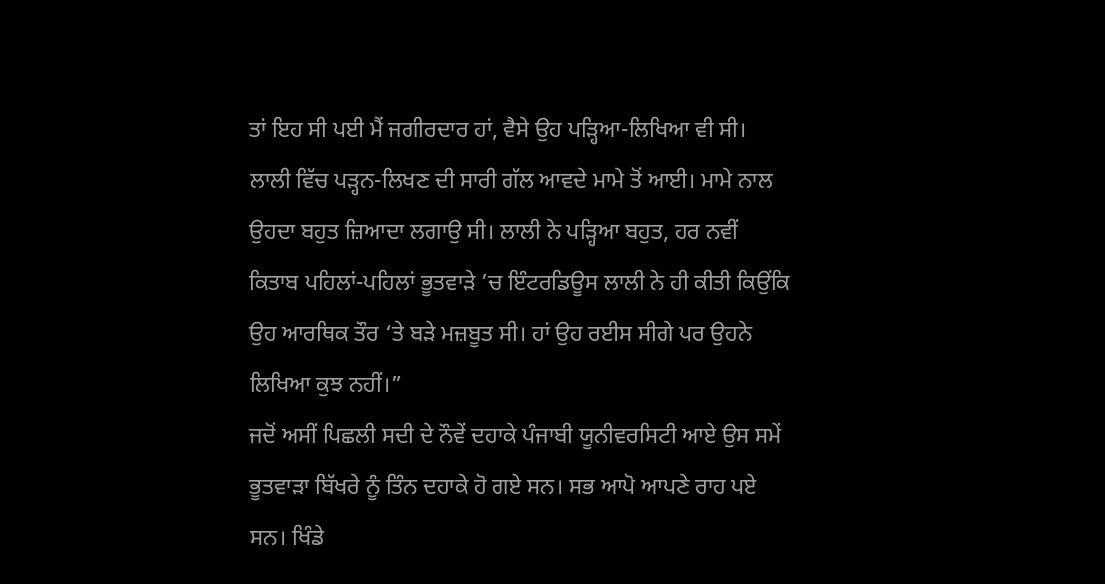ਤਾਂ ਇਹ ਸੀ ਪਈ ਮੈਂ ਜਗੀਰਦਾਰ ਹਾਂ, ਵੈਸੇ ਉਹ ਪੜ੍ਹਿਆ-ਲਿਖਿਆ ਵੀ ਸੀ। ਲਾਲੀ ਵਿੱਚ ਪੜ੍ਹਨ-ਲਿਖਣ ਦੀ ਸਾਰੀ ਗੱਲ ਆਵਦੇ ਮਾਮੇ ਤੋਂ ਆਈ। ਮਾਮੇ ਨਾਲ ਉਹਦਾ ਬਹੁਤ ਜ਼ਿਆਦਾ ਲਗਾਉ ਸੀ। ਲਾਲੀ ਨੇ ਪੜ੍ਹਿਆ ਬਹੁਤ, ਹਰ ਨਵੀਂ ਕਿਤਾਬ ਪਹਿਲਾਂ-ਪਹਿਲਾਂ ਭੂਤਵਾੜੇ ’ਚ ਇੰਟਰਡਿਊਸ ਲਾਲੀ ਨੇ ਹੀ ਕੀਤੀ ਕਿਉਂਕਿ ਉਹ ਆਰਥਿਕ ਤੌਰ ‘ਤੇ ਬੜੇ ਮਜ਼ਬੂਤ ਸੀ। ਹਾਂ ਉਹ ਰਈਸ ਸੀਗੇ ਪਰ ਉਹਨੇ ਲਿਖਿਆ ਕੁਝ ਨਹੀਂ।”
ਜਦੋਂ ਅਸੀਂ ਪਿਛਲੀ ਸਦੀ ਦੇ ਨੌਵੇਂ ਦਹਾਕੇ ਪੰਜਾਬੀ ਯੂਨੀਵਰਸਿਟੀ ਆਏ ਉਸ ਸਮੇਂ ਭੂਤਵਾੜਾ ਬਿੱਖਰੇ ਨੂੰ ਤਿੰਨ ਦਹਾਕੇ ਹੋ ਗਏ ਸਨ। ਸਭ ਆਪੋ ਆਪਣੇ ਰਾਹ ਪਏ ਸਨ। ਖਿੰਡੇ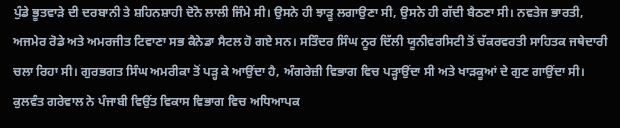ਪੁੰਡੇ ਭੂਤਵਾੜੇ ਦੀ ਦਰਬਾਨੀ ਤੇ ਸ਼ਹਿਨਸ਼ਾਹੀ ਦੋਨੋ ਲਾਲੀ ਜਿੰਮੇ ਸੀ। ਉਸਨੇ ਹੀ ਝਾੜੂ ਲਗਾਉਣਾ ਸੀ, ਉਸਨੇ ਹੀ ਗੱਦੀ ਬੈਠਣਾ ਸੀ। ਨਵਤੇਜ ਭਾਰਤੀ, ਅਜਮੇਰ ਰੋਡੇ ਅਤੇ ਅਮਰਜੀਤ ਟਿਵਾਣਾ ਸਭ ਕੈਨੇਡਾ ਸੈਟਲ ਹੋ ਗਏ ਸਨ। ਸਤਿੰਦਰ ਸਿੰਘ ਨੂਰ ਦਿੱਲੀ ਯੂਨੀਵਰਸਿਟੀ ਤੋਂ ਚੱਕਰਵਰਤੀ ਸਾਹਿਤਕ ਜਥੇਦਾਰੀ ਚਲਾ ਰਿਹਾ ਸੀ। ਗੁਰਭਗਤ ਸਿੰਘ ਅਮਰੀਕਾ ਤੋਂ ਪੜ੍ਹ ਕੇ ਆਉਂਦਾ ਹੈ, ਅੰਗਰੇਜ਼ੀ ਵਿਭਾਗ ਵਿਚ ਪੜ੍ਹਾਉਂਦਾ ਸੀ ਅਤੇ ਖਾੜਕੂਆਂ ਦੇ ਗੁਣ ਗਾਉਂਦਾ ਸੀ। ਕੁਲਵੰਤ ਗਰੇਵਾਲ ਨੇ ਪੰਜਾਬੀ ਵਿਉਂਤ ਵਿਕਾਸ ਵਿਭਾਗ ਵਿਚ ਅਧਿਆਪਕ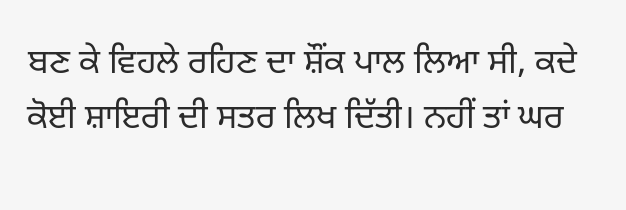ਬਣ ਕੇ ਵਿਹਲੇ ਰਹਿਣ ਦਾ ਸ਼ੌਂਕ ਪਾਲ ਲਿਆ ਸੀ, ਕਦੇ ਕੋਈ ਸ਼ਾਇਰੀ ਦੀ ਸਤਰ ਲਿਖ ਦਿੱਤੀ। ਨਹੀਂ ਤਾਂ ਘਰ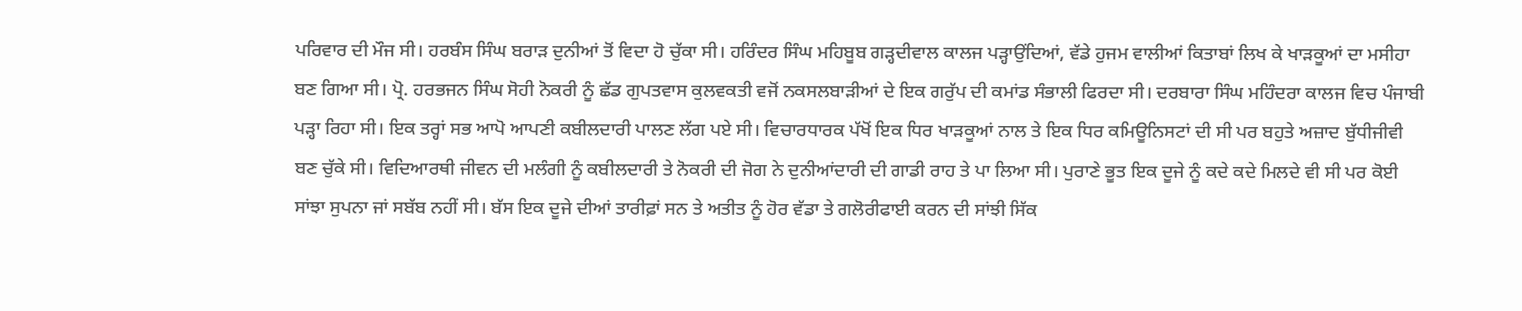ਪਰਿਵਾਰ ਦੀ ਮੌਜ ਸੀ। ਹਰਬੰਸ ਸਿੰਘ ਬਰਾੜ ਦੁਨੀਆਂ ਤੋਂ ਵਿਦਾ ਹੋ ਚੁੱਕਾ ਸੀ। ਹਰਿੰਦਰ ਸਿੰਘ ਮਹਿਬੂਬ ਗੜ੍ਹਦੀਵਾਲ ਕਾਲਜ ਪੜ੍ਹਾਉਂਦਿਆਂ, ਵੱਡੇ ਹੁਜਮ ਵਾਲੀਆਂ ਕਿਤਾਬਾਂ ਲਿਖ ਕੇ ਖਾੜਕੂਆਂ ਦਾ ਮਸੀਹਾ ਬਣ ਗਿਆ ਸੀ। ਪ੍ਰੋ. ਹਰਭਜਨ ਸਿੰਘ ਸੋਹੀ ਨੋਕਰੀ ਨੂੰ ਛੱਡ ਗੁਪਤਵਾਸ ਕੁਲਵਕਤੀ ਵਜੋਂ ਨਕਸਲਬਾੜੀਆਂ ਦੇ ਇਕ ਗਰੁੱਪ ਦੀ ਕਮਾਂਡ ਸੰਭਾਲੀ ਫਿਰਦਾ ਸੀ। ਦਰਬਾਰਾ ਸਿੰਘ ਮਹਿੰਦਰਾ ਕਾਲਜ ਵਿਚ ਪੰਜਾਬੀ ਪੜ੍ਹਾ ਰਿਹਾ ਸੀ। ਇਕ ਤਰ੍ਹਾਂ ਸਭ ਆਪੋ ਆਪਣੀ ਕਬੀਲਦਾਰੀ ਪਾਲਣ ਲੱਗ ਪਏ ਸੀ। ਵਿਚਾਰਧਾਰਕ ਪੱਖੋਂ ਇਕ ਧਿਰ ਖਾੜਕੂਆਂ ਨਾਲ ਤੇ ਇਕ ਧਿਰ ਕਮਿਊਨਿਸਟਾਂ ਦੀ ਸੀ ਪਰ ਬਹੁਤੇ ਅਜ਼ਾਦ ਬੁੱਧੀਜੀਵੀ ਬਣ ਚੁੱਕੇ ਸੀ। ਵਿਦਿਆਰਥੀ ਜੀਵਨ ਦੀ ਮਲੰਗੀ ਨੂੰ ਕਬੀਲਦਾਰੀ ਤੇ ਨੋਕਰੀ ਦੀ ਜੋਗ ਨੇ ਦੁਨੀਆਂਦਾਰੀ ਦੀ ਗਾਡੀ ਰਾਹ ਤੇ ਪਾ ਲਿਆ ਸੀ। ਪੁਰਾਣੇ ਭੂਤ ਇਕ ਦੂਜੇ ਨੂੰ ਕਦੇ ਕਦੇ ਮਿਲਦੇ ਵੀ ਸੀ ਪਰ ਕੋਈ ਸਾਂਝਾ ਸੁਪਨਾ ਜਾਂ ਸਬੱਬ ਨਹੀਂ ਸੀ। ਬੱਸ ਇਕ ਦੂਜੇ ਦੀਆਂ ਤਾਰੀਫ਼ਾਂ ਸਨ ਤੇ ਅਤੀਤ ਨੂੰ ਹੋਰ ਵੱਡਾ ਤੇ ਗਲੋਰੀਫਾਈ ਕਰਨ ਦੀ ਸਾਂਝੀ ਸਿੱਕ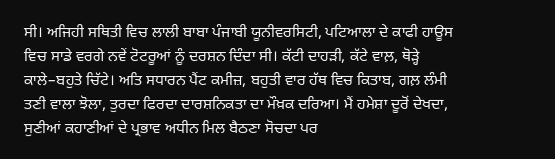ਸੀ। ਅਜਿਹੀ ਸਥਿਤੀ ਵਿਚ ਲਾਲੀ ਬਾਬਾ ਪੰਜਾਬੀ ਯੂਨੀਵਰਸਿਟੀ, ਪਟਿਆਲਾ ਦੇ ਕਾਫੀ ਹਾਊਸ ਵਿਚ ਸਾਡੇ ਵਰਗੇ ਨਵੇਂ ਟੋਟਰੂਆਂ ਨੂੰ ਦਰਸ਼ਨ ਦਿੰਦਾ ਸੀ। ਕੱਟੀ ਦਾਹੜੀ, ਕੱਟੇ ਵਾਲ਼, ਥੋੜ੍ਹੇ ਕਾਲੇ–ਬਹੁਤੇ ਚਿੱਟੇ। ਅਤਿ ਸਧਾਰਨ ਪੈਂਟ ਕਮੀਜ਼, ਬਹੁਤੀ ਵਾਰ ਹੱਥ ਵਿਚ ਕਿਤਾਬ, ਗਲ਼ ਲੰਮੀ ਤਣੀ ਵਾਲਾ ਝੋਲਾ, ਤੁਰਦਾ ਫਿਰਦਾ ਦਾਰਸ਼ਨਿਕਤਾ ਦਾ ਮੌਖ਼ਕ ਦਰਿਆ। ਮੈਂ ਹਮੇਸ਼ਾ ਦੂਰੋਂ ਦੇਖਦਾ, ਸੁਣੀਆਂ ਕਹਾਣੀਆਂ ਦੇ ਪ੍ਰਭਾਵ ਅਧੀਨ ਮਿਲ ਬੈਠਣਾ ਸੋਚਦਾ ਪਰ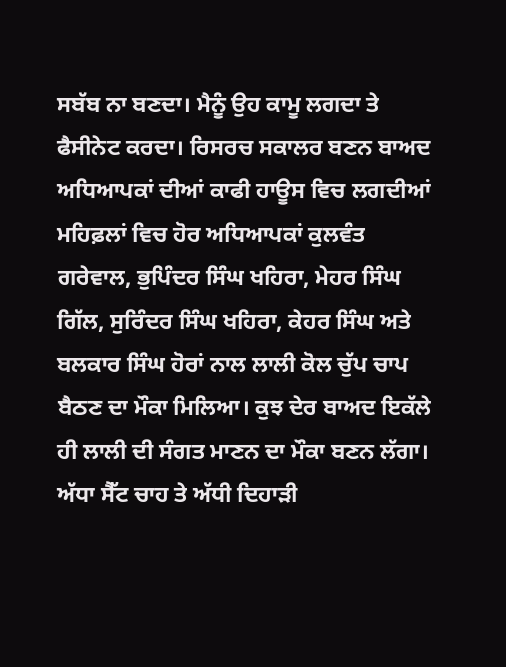ਸਬੱਬ ਨਾ ਬਣਦਾ। ਮੈਨੂੰ ਉਹ ਕਾਮੂ ਲਗਦਾ ਤੇ ਫੈਸੀਨੇਟ ਕਰਦਾ। ਰਿਸਰਚ ਸਕਾਲਰ ਬਣਨ ਬਾਅਦ ਅਧਿਆਪਕਾਂ ਦੀਆਂ ਕਾਫੀ ਹਾਊਸ ਵਿਚ ਲਗਦੀਆਂ ਮਹਿਫ਼ਲਾਂ ਵਿਚ ਹੋਰ ਅਧਿਆਪਕਾਂ ਕੁਲਵੰਤ ਗਰੇਵਾਲ, ਭੁਪਿੰਦਰ ਸਿੰਘ ਖਹਿਰਾ, ਮੇਹਰ ਸਿੰਘ ਗਿੱਲ, ਸੁਰਿੰਦਰ ਸਿੰਘ ਖਹਿਰਾ, ਕੇਹਰ ਸਿੰਘ ਅਤੇ ਬਲਕਾਰ ਸਿੰਘ ਹੋਰਾਂ ਨਾਲ ਲਾਲੀ ਕੋਲ ਚੁੱਪ ਚਾਪ ਬੈਠਣ ਦਾ ਮੌਕਾ ਮਿਲਿਆ। ਕੁਝ ਦੇਰ ਬਾਅਦ ਇਕੱਲੇ ਹੀ ਲਾਲੀ ਦੀ ਸੰਗਤ ਮਾਣਨ ਦਾ ਮੌਕਾ ਬਣਨ ਲੱਗਾ। ਅੱਧਾ ਸੈੱਟ ਚਾਹ ਤੇ ਅੱਧੀ ਦਿਹਾੜੀ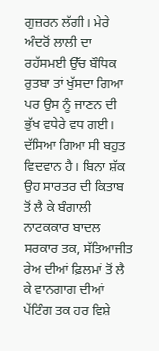ਗੁਜ਼ਰਨ ਲੱਗੀ। ਮੇਰੇ ਅੰਦਰੋਂ ਲਾਲੀ ਦਾ ਰਹੱਸਮਈ ਉੱਚ ਬੌਧਿਕ ਰੁਤਬਾ ਤਾਂ ਖੁੱਸਦਾ ਗਿਆ ਪਰ ਉਸ ਨੂੰ ਜਾਣਨ ਦੀ ਭੁੱਖ ਵਧੇਰੇ ਵਧ ਗਈ। ਦੱਸਿਆ ਗਿਆ ਸੀ ਬਹੁਤ ਵਿਦਵਾਨ ਹੈ। ਬਿਨਾ ਸ਼ੱਕ ਉਹ ਸਾਰਤਰ ਦੀ ਕਿਤਾਬ ਤੋਂ ਲੈ ਕੇ ਬੰਗਾਲੀ ਨਾਟਕਕਾਰ ਬਾਦਲ ਸਰਕਾਰ ਤਕ, ਸੱਤਿਆਜੀਤ ਰੇਅ ਦੀਆਂ ਫ਼ਿਲਮਾਂ ਤੋਂ ਲੈ ਕੇ ਵਾਨਗਾਗ ਦੀਆਂ ਪੇਂਟਿੰਗ ਤਕ ਹਰ ਵਿਸ਼ੇ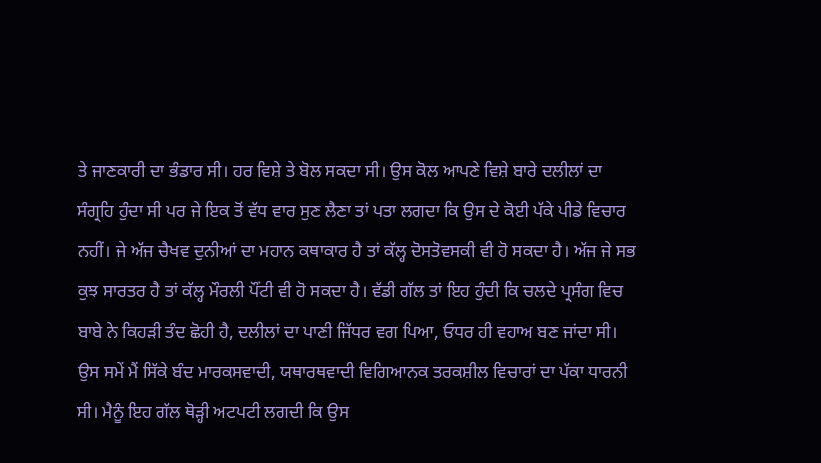ਤੇ ਜਾਣਕਾਰੀ ਦਾ ਭੰਡਾਰ ਸੀ। ਹਰ ਵਿਸ਼ੇ ਤੇ ਬੋਲ ਸਕਦਾ ਸੀ। ਉਸ ਕੋਲ ਆਪਣੇ ਵਿਸ਼ੇ ਬਾਰੇ ਦਲੀਲਾਂ ਦਾ ਸੰਗ੍ਰਹਿ ਹੁੰਦਾ ਸੀ ਪਰ ਜੇ ਇਕ ਤੋਂ ਵੱਧ ਵਾਰ ਸੁਣ ਲੈਣਾ ਤਾਂ ਪਤਾ ਲਗਦਾ ਕਿ ਉਸ ਦੇ ਕੋਈ ਪੱਕੇ ਪੀਡੇ ਵਿਚਾਰ ਨਹੀਂ। ਜੇ ਅੱਜ ਚੈਖਵ ਦੁਨੀਆਂ ਦਾ ਮਹਾਨ ਕਥਾਕਾਰ ਹੈ ਤਾਂ ਕੱਲ੍ਹ ਦੋਸਤੋਵਸਕੀ ਵੀ ਹੋ ਸਕਦਾ ਹੈ। ਅੱਜ ਜੇ ਸਭ ਕੁਝ ਸਾਰਤਰ ਹੈ ਤਾਂ ਕੱਲ੍ਹ ਮੌਰਲੀ ਪੌਂਟੀ ਵੀ ਹੋ ਸਕਦਾ ਹੈ। ਵੱਡੀ ਗੱਲ ਤਾਂ ਇਹ ਹੁੰਦੀ ਕਿ ਚਲਦੇ ਪ੍ਰਸੰਗ ਵਿਚ ਬਾਬੇ ਨੇ ਕਿਹੜੀ ਤੰਦ ਛੋਹੀ ਹੈ, ਦਲੀਲਾਂ ਦਾ ਪਾਣੀ ਜਿੱਧਰ ਵਗ ਪਿਆ, ਓਧਰ ਹੀ ਵਹਾਅ ਬਣ ਜਾਂਦਾ ਸੀ। ਉਸ ਸਮੇਂ ਮੈਂ ਸਿੱਕੇ ਬੰਦ ਮਾਰਕਸਵਾਦੀ, ਯਥਾਰਥਵਾਦੀ ਵਿਗਿਆਨਕ ਤਰਕਸ਼ੀਲ ਵਿਚਾਰਾਂ ਦਾ ਪੱਕਾ ਧਾਰਨੀ ਸੀ। ਮੈਨੂੰ ਇਹ ਗੱਲ ਥੋੜ੍ਹੀ ਅਟਪਟੀ ਲਗਦੀ ਕਿ ਉਸ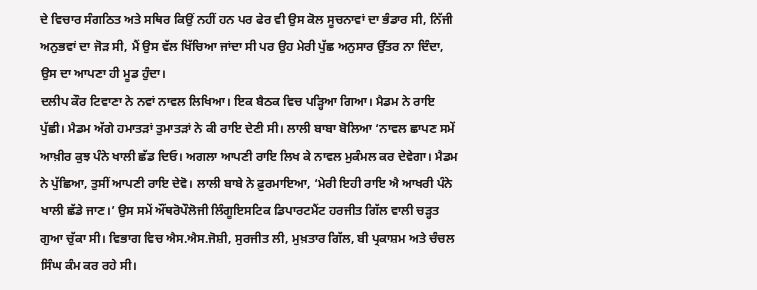ਦੇ ਵਿਚਾਰ ਸੰਗਠਿਤ ਅਤੇ ਸਥਿਰ ਕਿਉਂ ਨਹੀਂ ਹਨ ਪਰ ਫੇਰ ਵੀ ਉਸ ਕੋਲ ਸੂਚਨਾਵਾਂ ਦਾ ਭੰਡਾਰ ਸੀ, ਨਿੱਜੀ ਅਨੁਭਵਾਂ ਦਾ ਜੋੜ ਸੀ, ਮੈਂ ਉਸ ਵੱਲ ਖਿੱਚਿਆ ਜਾਂਦਾ ਸੀ ਪਰ ਉਹ ਮੇਰੀ ਪੁੱਛ ਅਨੁਸਾਰ ਉੱਤਰ ਨਾ ਦਿੰਦਾ, ਉਸ ਦਾ ਆਪਣਾ ਹੀ ਮੂਡ ਹੁੰਦਾ।
ਦਲੀਪ ਕੌਰ ਟਿਵਾਣਾ ਨੇ ਨਵਾਂ ਨਾਵਲ ਲਿਖਿਆ। ਇਕ ਬੈਠਕ ਵਿਚ ਪੜ੍ਹਿਆ ਗਿਆ। ਮੈਡਮ ਨੇ ਰਾਇ ਪੁੱਛੀ। ਮੈਡਮ ਅੱਗੇ ਹਮਾਤੜਾਂ ਤੁਮਾਤੜਾਂ ਨੇ ਕੀ ਰਾਇ ਦੇਣੀ ਸੀ। ਲਾਲੀ ਬਾਬਾ ਬੋਲਿਆ ‘ਨਾਵਲ ਛਾਪਣ ਸਮੇਂ ਆਖ਼ੀਰ ਕੁਝ ਪੰਨੇ ਖਾਲੀ ਛੱਡ ਦਿਓ। ਅਗਲਾ ਆਪਣੀ ਰਾਇ ਲਿਖ ਕੇ ਨਾਵਲ ਮੁਕੰਮਲ ਕਰ ਦੇਵੇਗਾ। ਮੈਡਮ ਨੇ ਪੁੱਛਿਆ, ਤੁਸੀਂ ਆਪਣੀ ਰਾਇ ਦੇਵੋ। ਲਾਲੀ ਬਾਬੇ ਨੇ ਫ਼ੁਰਮਾਇਆ, ‘ਮੇਰੀ ਇਹੀ ਰਾਇ ਐ ਆਖਰੀ ਪੰਨੇ ਖਾਲੀ ਛੱਡੇ ਜਾਣ।’ ਉਸ ਸਮੇਂ ਔਂਥਰੋਪੌਲੋਜੀ ਲਿੰਗੂਇਸਟਿਕ ਡਿਪਾਰਟਮੈਂਟ ਹਰਜੀਤ ਗਿੱਲ ਵਾਲੀ ਚੜ੍ਹਤ ਗੁਆ ਚੁੱਕਾ ਸੀ। ਵਿਭਾਗ ਵਿਚ ਐਸ.ਐਸ.ਜੋਸ਼ੀ, ਸੁਰਜੀਤ ਲੀ, ਮੁਖ਼ਤਾਰ ਗਿੱਲ, ਬੀ ਪ੍ਰਕਾਸ਼ਮ ਅਤੇ ਚੰਚਲ ਸਿੰਘ ਕੰਮ ਕਰ ਰਹੇ ਸੀ।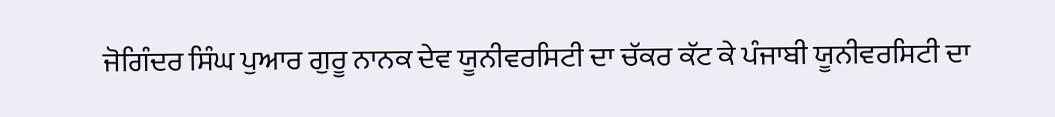ਜੋਗਿੰਦਰ ਸਿੰਘ ਪੁਆਰ ਗੁਰੂ ਨਾਨਕ ਦੇਵ ਯੂਨੀਵਰਸਿਟੀ ਦਾ ਚੱਕਰ ਕੱਟ ਕੇ ਪੰਜਾਬੀ ਯੂਨੀਵਰਸਿਟੀ ਦਾ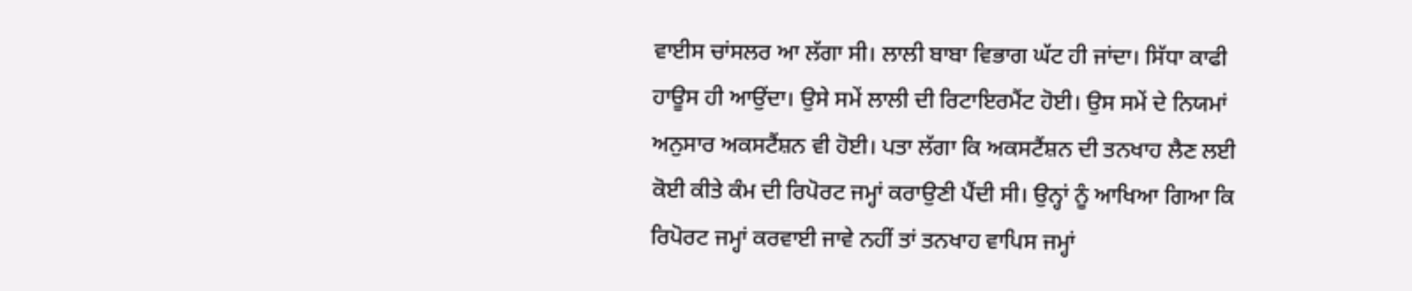ਵਾਈਸ ਚਾਂਸਲਰ ਆ ਲੱਗਾ ਸੀ। ਲਾਲੀ ਬਾਬਾ ਵਿਭਾਗ ਘੱਟ ਹੀ ਜਾਂਦਾ। ਸਿੱਧਾ ਕਾਫੀ ਹਾਊਸ ਹੀ ਆਉਂਦਾ। ਉਸੇ ਸਮੇਂ ਲਾਲੀ ਦੀ ਰਿਟਾਇਰਮੈਂਟ ਹੋਈ। ਉਸ ਸਮੇਂ ਦੇ ਨਿਯਮਾਂ ਅਨੁਸਾਰ ਅਕਸਟੈਂਸ਼ਨ ਵੀ ਹੋਈ। ਪਤਾ ਲੱਗਾ ਕਿ ਅਕਸਟੈਂਸ਼ਨ ਦੀ ਤਨਖਾਹ ਲੈਣ ਲਈ ਕੋਈ ਕੀਤੇ ਕੰਮ ਦੀ ਰਿਪੋਰਟ ਜਮ੍ਹਾਂ ਕਰਾਉਣੀ ਪੈਂਦੀ ਸੀ। ਉਨ੍ਹਾਂ ਨੂੰ ਆਖਿਆ ਗਿਆ ਕਿ ਰਿਪੋਰਟ ਜਮ੍ਹਾਂ ਕਰਵਾਈ ਜਾਵੇ ਨਹੀਂ ਤਾਂ ਤਨਖਾਹ ਵਾਪਿਸ ਜਮ੍ਹਾਂ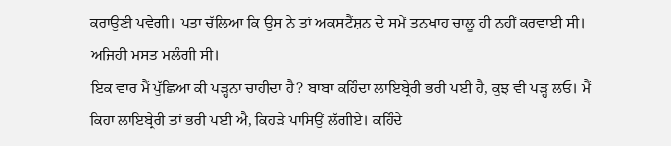ਕਰਾਉਣੀ ਪਵੇਗੀ। ਪਤਾ ਚੱਲਿਆ ਕਿ ਉਸ ਨੇ ਤਾਂ ਅਕਸਟੈਂਸ਼ਨ ਦੇ ਸਮੇਂ ਤਨਖਾਹ ਚਾਲੂ ਹੀ ਨਹੀਂ ਕਰਵਾਈ ਸੀ। ਅਜਿਹੀ ਮਸਤ ਮਲੰਗੀ ਸੀ।
ਇਕ ਵਾਰ ਮੈਂ ਪੁੱਛਿਆ ਕੀ ਪੜ੍ਹਨਾ ਚਾਹੀਦਾ ਹੈ? ਬਾਬਾ ਕਹਿੰਦਾ ਲਾਇਬ੍ਰੇਰੀ ਭਰੀ ਪਈ ਹੈ, ਕੁਝ ਵੀ ਪੜ੍ਹ ਲਓ। ਮੈਂ ਕਿਹਾ ਲਾਇਬ੍ਰੇਰੀ ਤਾਂ ਭਰੀ ਪਈ ਐ, ਕਿਹੜੇ ਪਾਸਿਉਂ ਲੱਗੀਏ। ਕਹਿੰਦੇ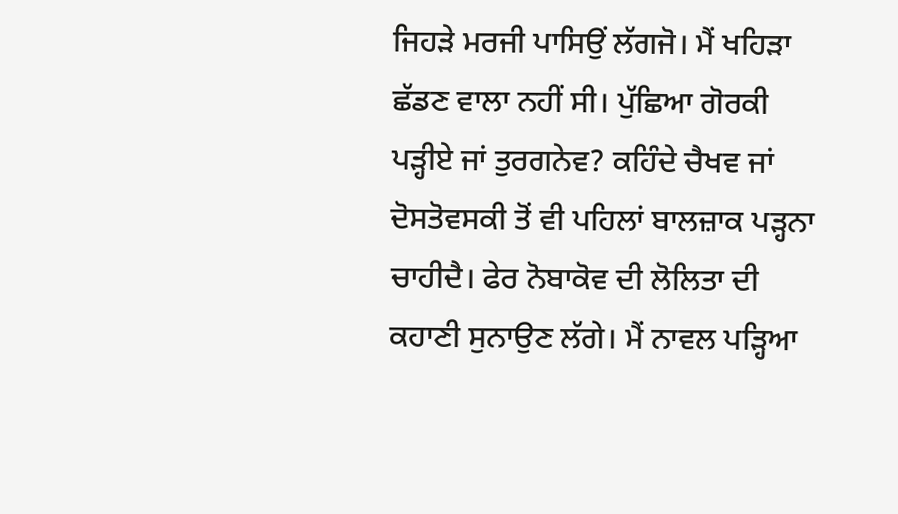ਜਿਹੜੇ ਮਰਜੀ ਪਾਸਿਉਂ ਲੱਗਜੋ। ਮੈਂ ਖਹਿੜਾ ਛੱਡਣ ਵਾਲਾ ਨਹੀਂ ਸੀ। ਪੁੱਛਿਆ ਗੋਰਕੀ ਪੜ੍ਹੀਏ ਜਾਂ ਤੁਰਗਨੇਵ? ਕਹਿੰਦੇ ਚੈਖਵ ਜਾਂ ਦੋਸਤੋਵਸਕੀ ਤੋਂ ਵੀ ਪਹਿਲਾਂ ਬਾਲਜ਼ਾਕ ਪੜ੍ਹਨਾ ਚਾਹੀਦੈ। ਫੇਰ ਨੋਬਾਕੋਵ ਦੀ ਲੋਲਿਤਾ ਦੀ ਕਹਾਣੀ ਸੁਨਾਉਣ ਲੱਗੇ। ਮੈਂ ਨਾਵਲ ਪੜ੍ਹਿਆ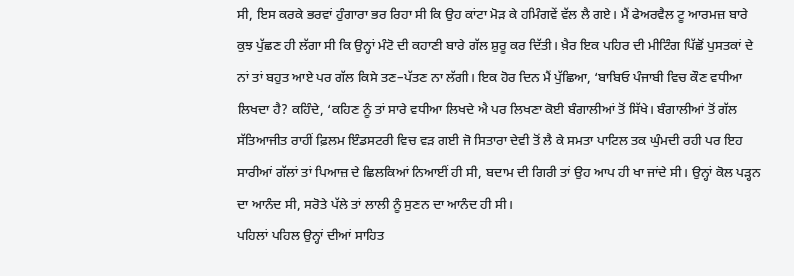ਸੀ, ਇਸ ਕਰਕੇ ਭਰਵਾਂ ਹੁੰਗਾਰਾ ਭਰ ਰਿਹਾ ਸੀ ਕਿ ਉਹ ਕਾਂਟਾ ਮੋੜ ਕੇ ਹਮਿੰਗਵੇਂ ਵੱਲ ਲੈ ਗਏ। ਮੈਂ ਫੇਅਰਵੈਲ ਟੂ ਆਰਮਜ਼ ਬਾਰੇ ਕੁਝ ਪੁੱਛਣ ਹੀ ਲੱਗਾ ਸੀ ਕਿ ਉਨ੍ਹਾਂ ਮੰਟੋ ਦੀ ਕਹਾਣੀ ਬਾਰੇ ਗੱਲ ਸ਼ੁਰੂ ਕਰ ਦਿੱਤੀ। ਖ਼ੈਰ ਇਕ ਪਹਿਰ ਦੀ ਮੀਟਿੰਗ ਪਿੱਛੋਂ ਪੁਸਤਕਾਂ ਦੇ ਨਾਂ ਤਾਂ ਬਹੁਤ ਆਏ ਪਰ ਗੱਲ ਕਿਸੇ ਤਣ–ਪੱਤਣ ਨਾ ਲੱਗੀ। ਇਕ ਹੋਰ ਦਿਨ ਮੈਂ ਪੁੱਛਿਆ, ‘ਬਾਬਿਓ ਪੰਜਾਬੀ ਵਿਚ ਕੌਣ ਵਧੀਆ ਲਿਖਦਾ ਹੈ? ਕਹਿੰਦੇ, ‘ਕਹਿਣ ਨੂੰ ਤਾਂ ਸਾਰੇ ਵਧੀਆ ਲਿਖਦੇ ਐ ਪਰ ਲਿਖਣਾ ਕੋਈ ਬੰਗਾਲੀਆਂ ਤੋਂ ਸਿੱਖੇ। ਬੰਗਾਲੀਆਂ ਤੋਂ ਗੱਲ ਸੱਤਿਆਜੀਤ ਰਾਹੀਂ ਫ਼ਿਲਮ ਇੰਡਸਟਰੀ ਵਿਚ ਵੜ ਗਈ ਜੋ ਸਿਤਾਰਾ ਦੇਵੀ ਤੋਂ ਲੈ ਕੇ ਸਮਤਾ ਪਾਟਿਲ ਤਕ ਘੁੰਮਦੀ ਰਹੀ ਪਰ ਇਹ ਸਾਰੀਆਂ ਗੱਲਾਂ ਤਾਂ ਪਿਆਜ਼ ਦੇ ਛਿਲਕਿਆਂ ਨਿਆਈਂ ਹੀ ਸੀ, ਬਦਾਮ ਦੀ ਗਿਰੀ ਤਾਂ ਉਹ ਆਪ ਹੀ ਖਾ ਜਾਂਦੇ ਸੀ। ਉਨ੍ਹਾਂ ਕੋਲ ਪੜ੍ਹਨ ਦਾ ਆਨੰਦ ਸੀ, ਸਰੋਤੇ ਪੱਲੇ ਤਾਂ ਲਾਲੀ ਨੂੰ ਸੁਣਨ ਦਾ ਆਨੰਦ ਹੀ ਸੀ।
ਪਹਿਲਾਂ ਪਹਿਲ ਉਨ੍ਹਾਂ ਦੀਆਂ ਸਾਹਿਤ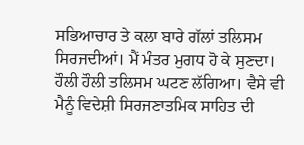ਸਭਿਆਚਾਰ ਤੇ ਕਲਾ ਬਾਰੇ ਗੱਲਾਂ ਤਲਿਸਮ ਸਿਰਜਦੀਆਂ। ਮੈਂ ਮੰਤਰ ਮੁਗਧ ਹੋ ਕੇ ਸੁਣਦਾ। ਹੌਲੀ ਹੌਲੀ ਤਲਿਸਮ ਘਟਣ ਲੱਗਿਆ। ਵੈਸੇ ਵੀ ਮੈਨੂੰ ਵਿਦੇਸ਼ੀ ਸਿਰਜਣਾਤਮਿਕ ਸਾਹਿਤ ਦੀ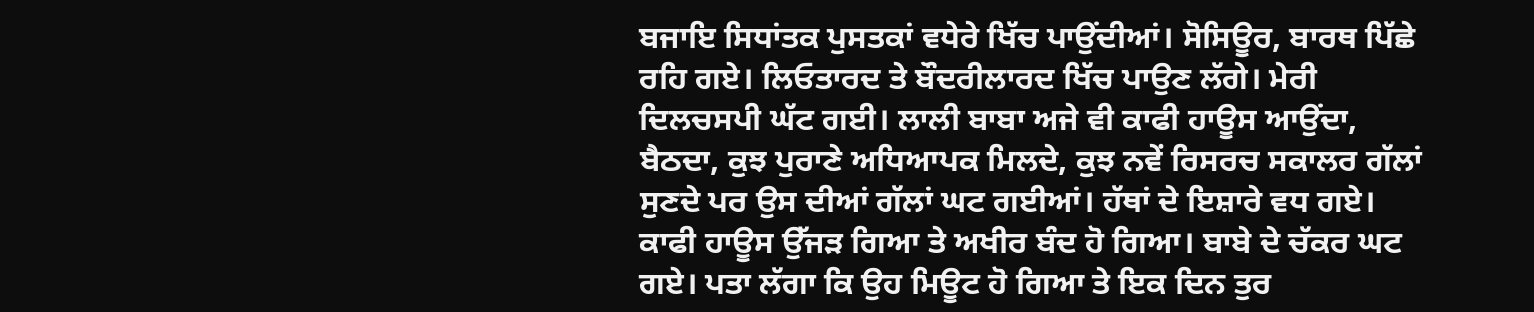ਬਜਾਇ ਸਿਧਾਂਤਕ ਪੁਸਤਕਾਂ ਵਧੇਰੇ ਖਿੱਚ ਪਾਉਂਦੀਆਂ। ਸੋਸਿਊਰ, ਬਾਰਥ ਪਿੱਛੇ ਰਹਿ ਗਏ। ਲਿਓਤਾਰਦ ਤੇ ਬੌਦਰੀਲਾਰਦ ਖਿੱਚ ਪਾਉਣ ਲੱਗੇ। ਮੇਰੀ ਦਿਲਚਸਪੀ ਘੱਟ ਗਈ। ਲਾਲੀ ਬਾਬਾ ਅਜੇ ਵੀ ਕਾਫੀ ਹਾਊਸ ਆਉਂਦਾ, ਬੈਠਦਾ, ਕੁਝ ਪੁਰਾਣੇ ਅਧਿਆਪਕ ਮਿਲਦੇ, ਕੁਝ ਨਵੇਂ ਰਿਸਰਚ ਸਕਾਲਰ ਗੱਲਾਂ ਸੁਣਦੇ ਪਰ ਉਸ ਦੀਆਂ ਗੱਲਾਂ ਘਟ ਗਈਆਂ। ਹੱਥਾਂ ਦੇ ਇਸ਼ਾਰੇ ਵਧ ਗਏ। ਕਾਫੀ ਹਾਊਸ ਉੱਜੜ ਗਿਆ ਤੇ ਅਖੀਰ ਬੰਦ ਹੋ ਗਿਆ। ਬਾਬੇ ਦੇ ਚੱਕਰ ਘਟ ਗਏ। ਪਤਾ ਲੱਗਾ ਕਿ ਉਹ ਮਿਊਟ ਹੋ ਗਿਆ ਤੇ ਇਕ ਦਿਨ ਤੁਰ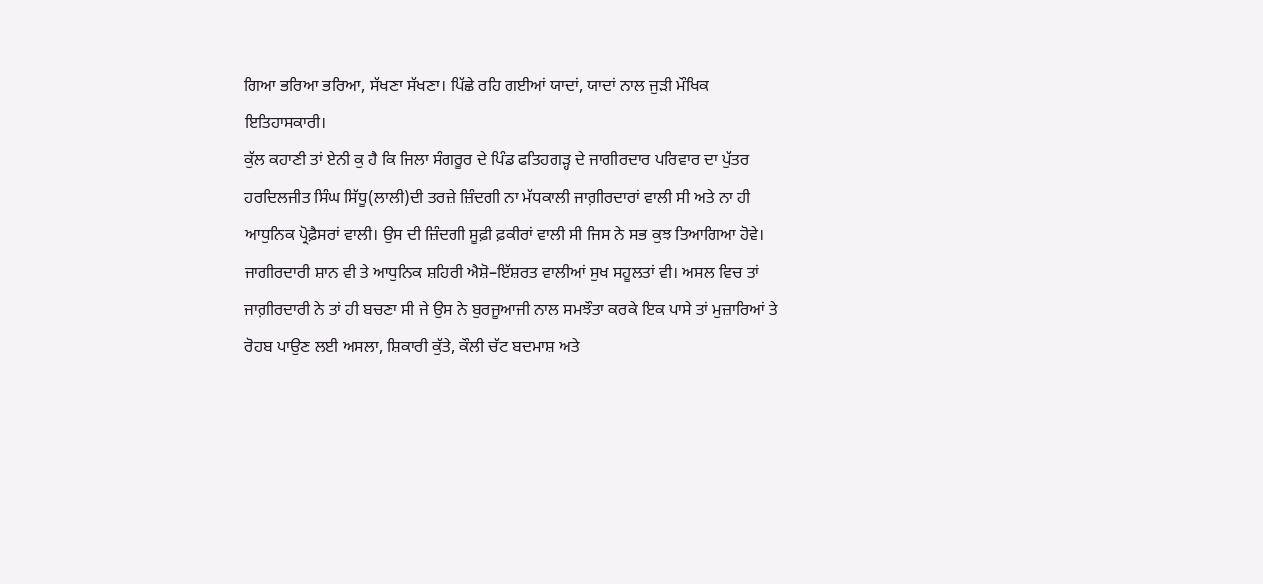ਗਿਆ ਭਰਿਆ ਭਰਿਆ, ਸੱਖਣਾ ਸੱਖਣਾ। ਪਿੱਛੇ ਰਹਿ ਗਈਆਂ ਯਾਦਾਂ, ਯਾਦਾਂ ਨਾਲ ਜੁੜੀ ਮੌਖਿਕ ਇਤਿਹਾਸਕਾਰੀ।
ਕੁੱਲ ਕਹਾਣੀ ਤਾਂ ਏਨੀ ਕੁ ਹੈ ਕਿ ਜਿਲਾ ਸੰਗਰੂਰ ਦੇ ਪਿੰਡ ਫਤਿਹਗੜ੍ਹ ਦੇ ਜਾਗੀਰਦਾਰ ਪਰਿਵਾਰ ਦਾ ਪੁੱਤਰ ਹਰਦਿਲਜੀਤ ਸਿੰਘ ਸਿੱਧੂ(ਲਾਲੀ)ਦੀ ਤਰਜ਼ੇ ਜ਼ਿੰਦਗੀ ਨਾ ਮੱਧਕਾਲੀ ਜਾਗ਼ੀਰਦਾਰਾਂ ਵਾਲੀ ਸੀ ਅਤੇ ਨਾ ਹੀ ਆਧੁਨਿਕ ਪ੍ਰੋਫ਼ੈਸਰਾਂ ਵਾਲੀ। ਉਸ ਦੀ ਜ਼ਿੰਦਗੀ ਸੂਫ਼ੀ ਫ਼ਕੀਰਾਂ ਵਾਲੀ ਸੀ ਜਿਸ ਨੇ ਸਭ ਕੁਝ ਤਿਆਗਿਆ ਹੋਵੇ। ਜਾਗੀਰਦਾਰੀ ਸ਼ਾਨ ਵੀ ਤੇ ਆਧੁਨਿਕ ਸ਼ਹਿਰੀ ਐਸ਼ੋ–ਇੱਸ਼ਰਤ ਵਾਲੀਆਂ ਸੁਖ ਸਹੂਲਤਾਂ ਵੀ। ਅਸਲ ਵਿਚ ਤਾਂ ਜਾਗ਼ੀਰਦਾਰੀ ਨੇ ਤਾਂ ਹੀ ਬਚਣਾ ਸੀ ਜੇ ਉਸ ਨੇ ਬੁਰਜੂਆਜੀ ਨਾਲ ਸਮਝੌਤਾ ਕਰਕੇ ਇਕ ਪਾਸੇ ਤਾਂ ਮੁਜ਼ਾਰਿਆਂ ਤੇ ਰੋਹਬ ਪਾਉਣ ਲਈ ਅਸਲਾ, ਸ਼ਿਕਾਰੀ ਕੁੱਤੇ, ਕੌਲੀ ਚੱਟ ਬਦਮਾਸ਼ ਅਤੇ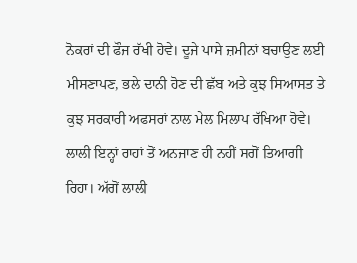ਨੋਕਰਾਂ ਦੀ ਫੌਜ ਰੱਖੀ ਹੋਵੇ। ਦੂਜੇ ਪਾਸੇ ਜ਼ਮੀਨਾਂ ਬਚਾਉਣ ਲਈ ਮੀਸਣਾਪਣ, ਭਲੇ ਦਾਨੀ ਹੋਣ ਦੀ ਛੱਬ ਅਤੇ ਕੁਝ ਸਿਆਸਤ ਤੇ ਕੁਝ ਸਰਕਾਰੀ ਅਫਸਰਾਂ ਨਾਲ ਮੇਲ ਮਿਲਾਪ ਰੱਖਿਆ ਹੋਵੇ। ਲਾਲੀ ਇਨ੍ਹਾਂ ਰਾਹਾਂ ਤੋਂ ਅਨਜਾਣ ਹੀ ਨਹੀਂ ਸਗੋਂ ਤਿਆਗੀ ਰਿਹਾ। ਅੱਗੋਂ ਲਾਲੀ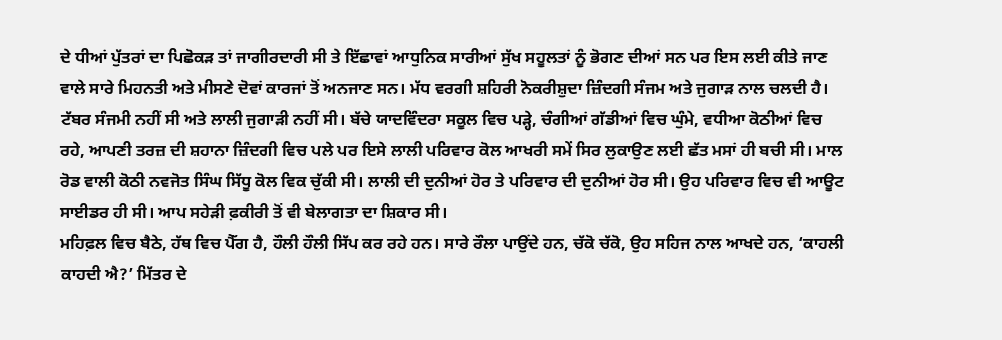ਦੇ ਧੀਆਂ ਪੁੱਤਰਾਂ ਦਾ ਪਿਛੋਕੜ ਤਾਂ ਜਾਗੀਰਦਾਰੀ ਸੀ ਤੇ ਇੱਛਾਵਾਂ ਆਧੁਨਿਕ ਸਾਰੀਆਂ ਸੁੱਖ ਸਹੂਲਤਾਂ ਨੂੰ ਭੋਗਣ ਦੀਆਂ ਸਨ ਪਰ ਇਸ ਲਈ ਕੀਤੇ ਜਾਣ ਵਾਲੇ ਸਾਰੇ ਮਿਹਨਤੀ ਅਤੇ ਮੀਸਣੇ ਦੋਵਾਂ ਕਾਰਜਾਂ ਤੋਂ ਅਨਜਾਣ ਸਨ। ਮੱਧ ਵਰਗੀ ਸ਼ਹਿਰੀ ਨੋਕਰੀਸ਼ੁਦਾ ਜ਼ਿੰਦਗੀ ਸੰਜਮ ਅਤੇ ਜੁਗਾੜ ਨਾਲ ਚਲਦੀ ਹੈ। ਟੱਬਰ ਸੰਜਮੀ ਨਹੀਂ ਸੀ ਅਤੇ ਲਾਲੀ ਜੁਗਾੜੀ ਨਹੀਂ ਸੀ। ਬੱਚੇ ਯਾਦਵਿੰਦਰਾ ਸਕੂਲ ਵਿਚ ਪੜ੍ਹੇ, ਚੰਗੀਆਂ ਗੱਡੀਆਂ ਵਿਚ ਘੁੰਮੇ, ਵਧੀਆ ਕੋਠੀਆਂ ਵਿਚ ਰਹੇ, ਆਪਣੀ ਤਰਜ਼ ਦੀ ਸ਼ਹਾਨਾ ਜ਼ਿੰਦਗੀ ਵਿਚ ਪਲੇ ਪਰ ਇਸੇ ਲਾਲੀ ਪਰਿਵਾਰ ਕੋਲ ਆਖਰੀ ਸਮੇਂ ਸਿਰ ਲੁਕਾਉਣ ਲਈ ਛੱਤ ਮਸਾਂ ਹੀ ਬਚੀ ਸੀ। ਮਾਲ ਰੋਡ ਵਾਲੀ ਕੋਠੀ ਨਵਜੋਤ ਸਿੰਘ ਸਿੱਧੂ ਕੋਲ ਵਿਕ ਚੁੱਕੀ ਸੀ। ਲਾਲੀ ਦੀ ਦੁਨੀਆਂ ਹੋਰ ਤੇ ਪਰਿਵਾਰ ਦੀ ਦੁਨੀਆਂ ਹੋਰ ਸੀ। ਉਹ ਪਰਿਵਾਰ ਵਿਚ ਵੀ ਆਊਟ ਸਾਈਡਰ ਹੀ ਸੀ। ਆਪ ਸਹੇੜੀ ਫ਼ਕੀਰੀ ਤੋਂ ਵੀ ਬੇਲਾਗਤਾ ਦਾ ਸ਼ਿਕਾਰ ਸੀ।
ਮਹਿਫ਼ਲ ਵਿਚ ਬੈਠੇ, ਹੱਥ ਵਿਚ ਪੈੱਗ ਹੈ, ਹੌਲੀ ਹੌਲੀ ਸਿੱਪ ਕਰ ਰਹੇ ਹਨ। ਸਾਰੇ ਰੌਲਾ ਪਾਉਂਦੇ ਹਨ, ਚੱਕੋ ਚੱਕੋ, ਉਹ ਸਹਿਜ ਨਾਲ ਆਖਦੇ ਹਨ, ‘ਕਾਹਲੀ ਕਾਹਦੀ ਐ?’ ਮਿੱਤਰ ਦੇ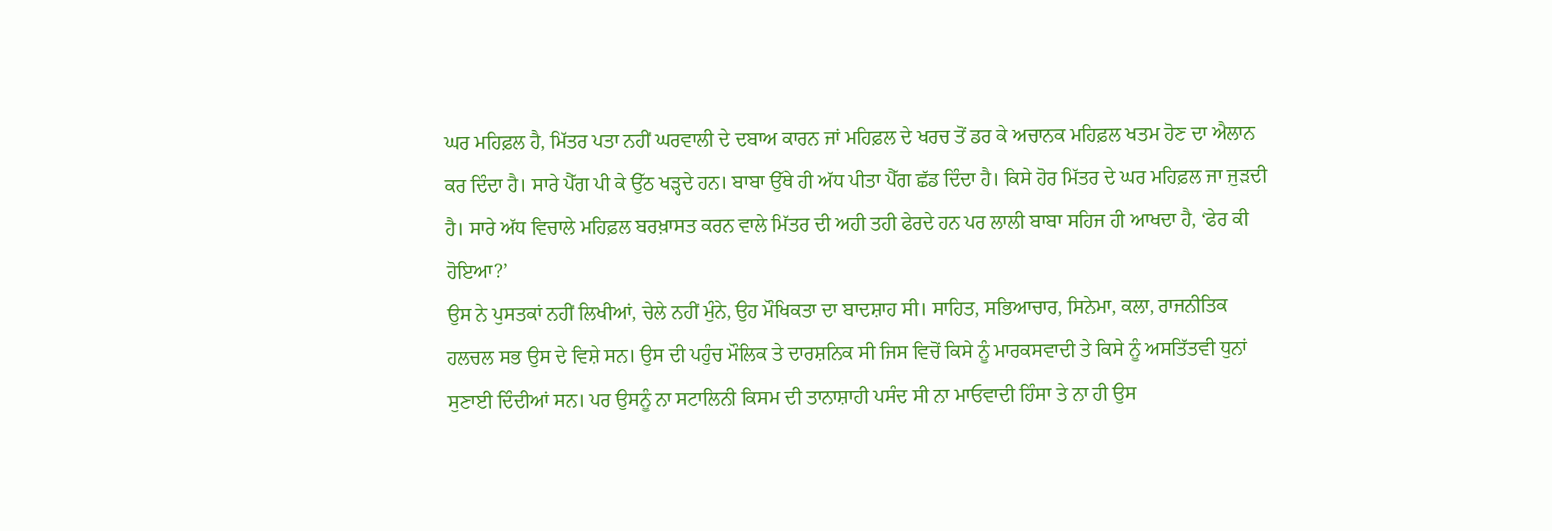ਘਰ ਮਹਿਫ਼ਲ ਹੈ, ਮਿੱਤਰ ਪਤਾ ਨਹੀਂ ਘਰਵਾਲੀ ਦੇ ਦਬਾਅ ਕਾਰਨ ਜਾਂ ਮਹਿਫ਼ਲ ਦੇ ਖਰਚ ਤੋਂ ਡਰ ਕੇ ਅਚਾਨਕ ਮਹਿਫ਼ਲ ਖਤਮ ਹੋਣ ਦਾ ਐਲਾਨ ਕਰ ਦਿੰਦਾ ਹੈ। ਸਾਰੇ ਪੈੱਗ ਪੀ ਕੇ ਉੱਠ ਖੜ੍ਹਦੇ ਹਨ। ਬਾਬਾ ਉੱਥੇ ਹੀ ਅੱਧ ਪੀਤਾ ਪੈੱਗ ਛੱਡ ਦਿੰਦਾ ਹੈ। ਕਿਸੇ ਹੋਰ ਮਿੱਤਰ ਦੇ ਘਰ ਮਹਿਫ਼ਲ ਜਾ ਜੁੜਦੀ ਹੈ। ਸਾਰੇ ਅੱਧ ਵਿਚਾਲੇ ਮਹਿਫ਼ਲ ਬਰਖ਼ਾਸਤ ਕਰਨ ਵਾਲੇ ਮਿੱਤਰ ਦੀ ਅਹੀ ਤਹੀ ਫੇਰਦੇ ਹਨ ਪਰ ਲਾਲੀ ਬਾਬਾ ਸਹਿਜ ਹੀ ਆਖਦਾ ਹੈ, ‘ਫੇਰ ਕੀ ਹੋਇਆ?’
ਉਸ ਨੇ ਪੁਸਤਕਾਂ ਨਹੀਂ ਲਿਖੀਆਂ, ਚੇਲੇ ਨਹੀਂ ਮੁੰਨੇ, ਉਹ ਮੌਖਿਕਤਾ ਦਾ ਬਾਦਸ਼ਾਹ ਸੀ। ਸਾਹਿਤ, ਸਭਿਆਚਾਰ, ਸਿਨੇਮਾ, ਕਲਾ, ਰਾਜਨੀਤਿਕ ਹਲਚਲ ਸਭ ਉਸ ਦੇ ਵਿਸ਼ੇ ਸਨ। ਉਸ ਦੀ ਪਹੁੰਚ ਮੌਲਿਕ ਤੇ ਦਾਰਸ਼ਨਿਕ ਸੀ ਜਿਸ ਵਿਚੋਂ ਕਿਸੇ ਨੂੰ ਮਾਰਕਸਵਾਦੀ ਤੇ ਕਿਸੇ ਨੂੰ ਅਸਤਿੱਤਵੀ ਧੁਨਾਂ ਸੁਣਾਈ ਦਿੰਦੀਆਂ ਸਨ। ਪਰ ਉਸਨੂੰ ਨਾ ਸਟਾਲਿਨੀ ਕਿਸਮ ਦੀ ਤਾਨਾਸ਼ਾਹੀ ਪਸੰਦ ਸੀ ਨਾ ਮਾਓਵਾਦੀ ਹਿੰਸਾ ਤੇ ਨਾ ਹੀ ਉਸ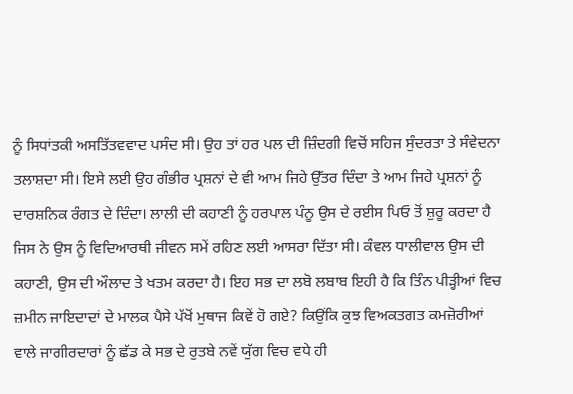ਨੂੰ ਸਿਧਾਂਤਕੀ ਅਸਤਿੱਤਵਵਾਦ ਪਸੰਦ ਸੀ। ਉਹ ਤਾਂ ਹਰ ਪਲ ਦੀ ਜ਼ਿੰਦਗੀ ਵਿਚੋਂ ਸਹਿਜ ਸੁੰਦਰਤਾ ਤੇ ਸੰਵੇਦਨਾ ਤਲਾਸ਼ਦਾ ਸੀ। ਇਸੇ ਲਈ ਉਹ ਗੰਭੀਰ ਪ੍ਰਸ਼ਨਾਂ ਦੇ ਵੀ ਆਮ ਜਿਹੇ ਉੱਤਰ ਦਿੰਦਾ ਤੇ ਆਮ ਜਿਹੇ ਪ੍ਰਸ਼ਨਾਂ ਨੂੰ ਦਾਰਸ਼ਨਿਕ ਰੰਗਤ ਦੇ ਦਿੰਦਾ। ਲਾਲੀ ਦੀ ਕਹਾਣੀ ਨੂੰ ਹਰਪਾਲ ਪੰਨੂ ਉਸ ਦੇ ਰਈਸ ਪਿਓ ਤੋਂ ਸ਼ੁਰੂ ਕਰਦਾ ਹੈ ਜਿਸ ਨੇ ਉਸ ਨੂੰ ਵਿਦਿਆਰਥੀ ਜੀਵਨ ਸਮੇਂ ਰਹਿਣ ਲਈ ਆਸਰਾ ਦਿੱਤਾ ਸੀ। ਕੰਵਲ ਧਾਲੀਵਾਲ ਉਸ ਦੀ ਕਹਾਣੀ, ਉਸ ਦੀ ਔਲਾਦ ਤੇ ਖਤਮ ਕਰਦਾ ਹੈ। ਇਹ ਸਭ ਦਾ ਲਬੋ ਲਬਾਬ ਇਹੀ ਹੈ ਕਿ ਤਿੰਨ ਪੀੜ੍ਹੀਆਂ ਵਿਚ ਜ਼ਮੀਨ ਜਾਇਦਾਦਾਂ ਦੇ ਮਾਲਕ ਪੈਸੇ ਪੱਖੋਂ ਮੁਥਾਜ ਕਿਵੇਂ ਹੋ ਗਏ? ਕਿਉਂਕਿ ਕੁਝ ਵਿਅਕਤਗਤ ਕਮਜ਼ੋਰੀਆਂ ਵਾਲੇ ਜਾਗੀਰਦਾਰਾਂ ਨੂੰ ਛੱਡ ਕੇ ਸਭ ਦੇ ਰੁਤਬੇ ਨਵੇਂ ਯੁੱਗ ਵਿਚ ਵਧੇ ਹੀ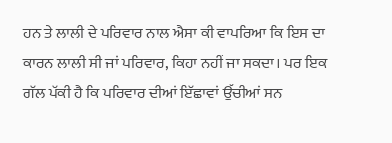ਹਨ ਤੇ ਲਾਲੀ ਦੇ ਪਰਿਵਾਰ ਨਾਲ ਐਸਾ ਕੀ ਵਾਪਰਿਆ ਕਿ ਇਸ ਦਾ ਕਾਰਨ ਲਾਲੀ ਸੀ ਜਾਂ ਪਰਿਵਾਰ, ਕਿਹਾ ਨਹੀਂ ਜਾ ਸਕਦਾ। ਪਰ ਇਕ ਗੱਲ ਪੱਕੀ ਹੈ ਕਿ ਪਰਿਵਾਰ ਦੀਆਂ ਇੱਛਾਵਾਂ ਉੱਚੀਆਂ ਸਨ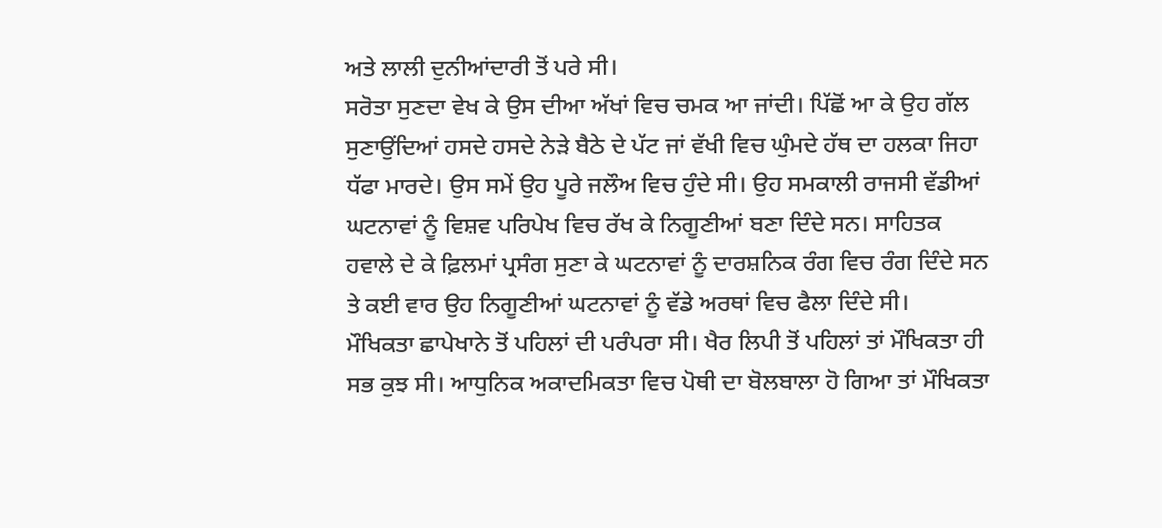ਅਤੇ ਲਾਲੀ ਦੁਨੀਆਂਦਾਰੀ ਤੋਂ ਪਰੇ ਸੀ।
ਸਰੋਤਾ ਸੁਣਦਾ ਵੇਖ ਕੇ ਉਸ ਦੀਆ ਅੱਖਾਂ ਵਿਚ ਚਮਕ ਆ ਜਾਂਦੀ। ਪਿੱਛੋਂ ਆ ਕੇ ਉਹ ਗੱਲ ਸੁਣਾਉਂਦਿਆਂ ਹਸਦੇ ਹਸਦੇ ਨੇੜੇ ਬੈਠੇ ਦੇ ਪੱਟ ਜਾਂ ਵੱਖੀ ਵਿਚ ਘੁੰਮਦੇ ਹੱਥ ਦਾ ਹਲਕਾ ਜਿਹਾ ਧੱਫਾ ਮਾਰਦੇ। ਉਸ ਸਮੇਂ ਉਹ ਪੂਰੇ ਜਲੌਅ ਵਿਚ ਹੁੰਦੇ ਸੀ। ਉਹ ਸਮਕਾਲੀ ਰਾਜਸੀ ਵੱਡੀਆਂ ਘਟਨਾਵਾਂ ਨੂੰ ਵਿਸ਼ਵ ਪਰਿਪੇਖ ਵਿਚ ਰੱਖ ਕੇ ਨਿਗੂਣੀਆਂ ਬਣਾ ਦਿੰਦੇ ਸਨ। ਸਾਹਿਤਕ ਹਵਾਲੇ ਦੇ ਕੇ ਫ਼ਿਲਮਾਂ ਪ੍ਰਸੰਗ ਸੁਣਾ ਕੇ ਘਟਨਾਵਾਂ ਨੂੰ ਦਾਰਸ਼ਨਿਕ ਰੰਗ ਵਿਚ ਰੰਗ ਦਿੰਦੇ ਸਨ ਤੇ ਕਈ ਵਾਰ ਉਹ ਨਿਗੂਣੀਆਂ ਘਟਨਾਵਾਂ ਨੂੰ ਵੱਡੇ ਅਰਥਾਂ ਵਿਚ ਫੈਲਾ ਦਿੰਦੇ ਸੀ।
ਮੌਖਿਕਤਾ ਛਾਪੇਖਾਨੇ ਤੋਂ ਪਹਿਲਾਂ ਦੀ ਪਰੰਪਰਾ ਸੀ। ਖੈਰ ਲਿਪੀ ਤੋਂ ਪਹਿਲਾਂ ਤਾਂ ਮੌਖਿਕਤਾ ਹੀ ਸਭ ਕੁਝ ਸੀ। ਆਧੁਨਿਕ ਅਕਾਦਮਿਕਤਾ ਵਿਚ ਪੋਥੀ ਦਾ ਬੋਲਬਾਲਾ ਹੋ ਗਿਆ ਤਾਂ ਮੌਖਿਕਤਾ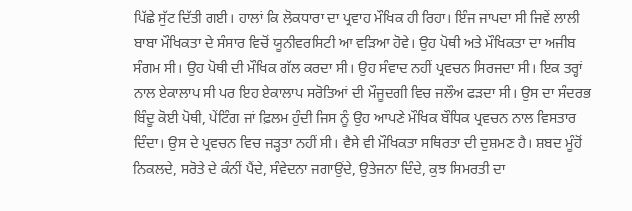ਪਿੱਛੇ ਸੁੱਟ ਦਿੱਤੀ ਗਈ। ਹਾਲਾਂ ਕਿ ਲੋਕਧਾਰਾ ਦਾ ਪ੍ਰਵਾਹ ਮੌਖਿਕ ਹੀ ਰਿਹਾ। ਇੰਜ ਜਾਪਦਾ ਸੀ ਜਿਵੇਂ ਲਾਲੀ ਬਾਬਾ ਮੌਖਿਕਤਾ ਦੇ ਸੰਸਾਰ ਵਿਚੋਂ ਯੂਨੀਵਰਸਿਟੀ ਆ ਵੜਿਆ ਹੋਵੇ। ਉਹ ਪੋਥੀ ਅਤੇ ਮੌਖਿਕਤਾ ਦਾ ਅਜੀਬ ਸੰਗਮ ਸੀ। ਉਹ ਪੋਥੀ ਦੀ ਮੌਖਿਕ ਗੱਲ ਕਰਦਾ ਸੀ। ਉਹ ਸੰਵਾਦ ਨਹੀਂ ਪ੍ਰਵਚਨ ਸਿਰਜਦਾ ਸੀ। ਇਕ ਤਰ੍ਹਾਂ ਨਾਲ ਏਕਾਲਾਪ ਸੀ ਪਰ ਇਹ ਏਕਾਲਾਪ ਸਰੋਤਿਆਂ ਦੀ ਮੌਜੂਦਗੀ ਵਿਚ ਜਲੌਅ ਫੜਦਾ ਸੀ। ਉਸ ਦਾ ਸੰਦਰਭ ਬਿੰਦੂ ਕੋਈ ਪੋਥੀ, ਪੇਂਟਿੰਗ ਜਾਂ ਫ਼ਿਲਮ ਹੁੰਦੀ ਜਿਸ ਨੂੰ ਉਹ ਆਪਣੇ ਮੌਖਿਕ ਬੌਧਿਕ ਪ੍ਰਵਚਨ ਨਾਲ ਵਿਸਤਾਰ ਦਿੰਦਾ। ਉਸ ਦੇ ਪ੍ਰਵਚਨ ਵਿਚ ਜੜ੍ਹਤਾ ਨਹੀਂ ਸੀ। ਵੈਸੇ ਵੀ ਮੌਖਿਕਤਾ ਸਥਿਰਤਾ ਦੀ ਦੁਸ਼ਮਣ ਹੈ। ਸ਼ਬਦ ਮੂੰਹੋਂ ਨਿਕਲਦੇ, ਸਰੋਤੇ ਦੇ ਕੰਨੀਂ ਪੈਂਦੇ, ਸੰਵੇਦਨਾ ਜਗਾਉਂਦੇ, ਉਤੇਜਨਾ ਦਿੰਦੇ, ਕੁਝ ਸਿਮਰਤੀ ਦਾ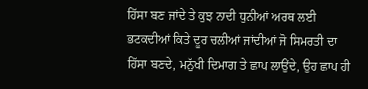ਹਿੱਸਾ ਬਣ ਜਾਂਦੇ ਤੇ ਕੁਝ ਨਾਦੀ ਧੁਨੀਆਂ ਅਰਥ ਲਈ ਭਟਕਦੀਆਂ ਕਿਤੇ ਦੂਰ ਚਲੀਆਂ ਜਾਂਦੀਆਂ ਜੋ ਸਿਮਰਤੀ ਦਾ ਹਿੱਸਾ ਬਣਦੇ, ਮਨੁੱਖੀ ਦਿਮਾਗ ਤੇ ਛਾਪ ਲਾਉਂਦੇ, ਉਹ ਛਾਪ ਹੀ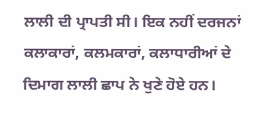ਲਾਲੀ ਦੀ ਪ੍ਰਾਪਤੀ ਸੀ। ਇਕ ਨਹੀਂ ਦਰਜਨਾਂ ਕਲਾਕਾਰਾਂ, ਕਲਮਕਾਰਾਂ, ਕਲਾਧਾਰੀਆਂ ਦੇ ਦਿਮਾਗ ਲਾਲੀ ਛਾਪ ਨੇ ਖੁਣੇ ਹੋਏ ਹਨ।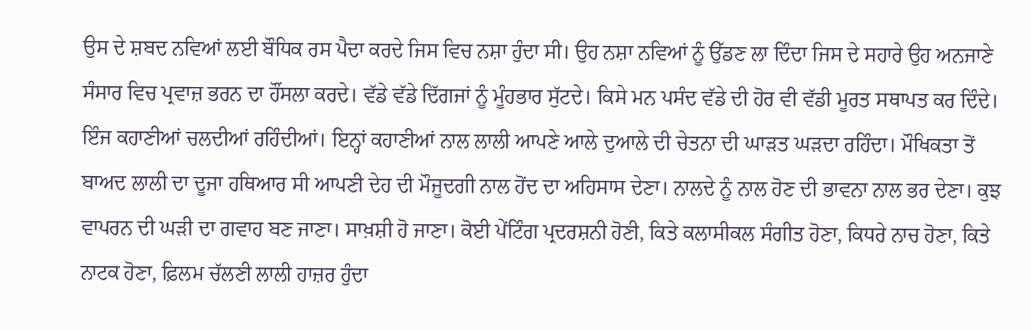ਉਸ ਦੇ ਸ਼ਬਦ ਨਵਿਆਂ ਲਈ ਬੌਧਿਕ ਰਸ ਪੈਦਾ ਕਰਦੇ ਜਿਸ ਵਿਚ ਨਸ਼ਾ ਹੁੰਦਾ ਸੀ। ਉਹ ਨਸ਼ਾ ਨਵਿਆਂ ਨੂੰ ਉੱਡਣ ਲਾ ਦਿੰਦਾ ਜਿਸ ਦੇ ਸਹਾਰੇ ਉਹ ਅਨਜਾਣੇ ਸੰਸਾਰ ਵਿਚ ਪ੍ਰਵਾਜ਼ ਭਰਨ ਦਾ ਹੌਂਸਲਾ ਕਰਦੇ। ਵੱਡੇ ਵੱਡੇ ਦਿੱਗਜਾਂ ਨੂੰ ਮੂੰਹਭਾਰ ਸੁੱਟਦੇ। ਕਿਸੇ ਮਨ ਪਸੰਦ ਵੱਡੇ ਦੀ ਹੋਰ ਵੀ ਵੱਡੀ ਮੂਰਤ ਸਥਾਪਤ ਕਰ ਦਿੰਦੇ। ਇੰਜ ਕਹਾਣੀਆਂ ਚਲਦੀਆਂ ਰਹਿੰਦੀਆਂ। ਇਨ੍ਹਾਂ ਕਹਾਣੀਆਂ ਨਾਲ ਲਾਲੀ ਆਪਣੇ ਆਲੇ ਦੁਆਲੇ ਦੀ ਚੇਤਨਾ ਦੀ ਘਾੜਤ ਘੜਦਾ ਰਹਿੰਦਾ। ਮੌਖਿਕਤਾ ਤੋਂ ਬਾਅਦ ਲਾਲੀ ਦਾ ਦੂਜਾ ਹਥਿਆਰ ਸੀ ਆਪਣੀ ਦੇਹ ਦੀ ਮੌਜੂਦਗੀ ਨਾਲ ਹੋਂਦ ਦਾ ਅਹਿਸਾਸ ਦੇਣਾ। ਨਾਲਦੇ ਨੂੰ ਨਾਲ ਹੋਣ ਦੀ ਭਾਵਨਾ ਨਾਲ ਭਰ ਦੇਣਾ। ਕੁਝ ਵਾਪਰਨ ਦੀ ਘੜੀ ਦਾ ਗਵਾਹ ਬਣ ਜਾਣਾ। ਸਾਖ਼ਸ਼ੀ ਹੋ ਜਾਣਾ। ਕੋਈ ਪੇਂਟਿੰਗ ਪ੍ਰਦਰਸ਼ਨੀ ਹੋਣੀ, ਕਿਤੇ ਕਲਾਸੀਕਲ ਸੰਗੀਤ ਹੋਣਾ, ਕਿਧਰੇ ਨਾਚ ਹੋਣਾ, ਕਿਤੇ ਨਾਟਕ ਹੋਣਾ, ਫ਼ਿਲਮ ਚੱਲਣੀ ਲਾਲੀ ਹਾਜ਼ਰ ਹੁੰਦਾ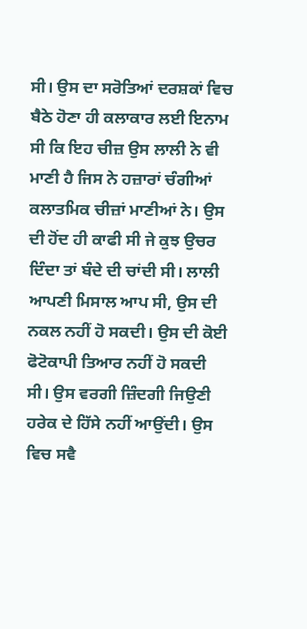ਸੀ। ਉਸ ਦਾ ਸਰੋਤਿਆਂ ਦਰਸ਼ਕਾਂ ਵਿਚ ਬੈਠੇ ਹੋਣਾ ਹੀ ਕਲਾਕਾਰ ਲਈ ਇਨਾਮ ਸੀ ਕਿ ਇਹ ਚੀਜ਼ ਉਸ ਲਾਲੀ ਨੇ ਵੀ ਮਾਣੀ ਹੈ ਜਿਸ ਨੇ ਹਜ਼ਾਰਾਂ ਚੰਗੀਆਂ ਕਲਾਤਮਿਕ ਚੀਜ਼ਾਂ ਮਾਣੀਆਂ ਨੇ। ਉਸ ਦੀ ਹੋਂਦ ਹੀ ਕਾਫੀ ਸੀ ਜੇ ਕੁਝ ਉਚਰ ਦਿੰਦਾ ਤਾਂ ਬੰਦੇ ਦੀ ਚਾਂਦੀ ਸੀ। ਲਾਲੀ ਆਪਣੀ ਮਿਸਾਲ ਆਪ ਸੀ, ਉਸ ਦੀ ਨਕਲ ਨਹੀਂ ਹੋ ਸਕਦੀ। ਉਸ ਦੀ ਕੋਈ ਫੋਟੋਕਾਪੀ ਤਿਆਰ ਨਹੀਂ ਹੋ ਸਕਦੀ ਸੀ। ਉਸ ਵਰਗੀ ਜ਼ਿੰਦਗੀ ਜਿਉਣੀ ਹਰੇਕ ਦੇ ਹਿੱਸੇ ਨਹੀਂ ਆਉਂਦੀ। ਉਸ ਵਿਚ ਸਵੈ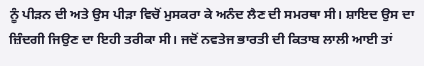ਨੂੰ ਪੀੜਨ ਦੀ ਅਤੇ ਉਸ ਪੀੜਾ ਵਿਚੋਂ ਮੁਸਕਰਾ ਕੇ ਅਨੰਦ ਲੈਣ ਦੀ ਸਮਰਥਾ ਸੀ। ਸ਼ਾਇਦ ਉਸ ਦਾ ਜ਼ਿੰਦਗੀ ਜਿਉਣ ਦਾ ਇਹੀ ਤਰੀਕਾ ਸੀ। ਜਦੋਂ ਨਵਤੇਜ ਭਾਰਤੀ ਦੀ ਕਿਤਾਬ ਲਾਲੀ ਆਈ ਤਾਂ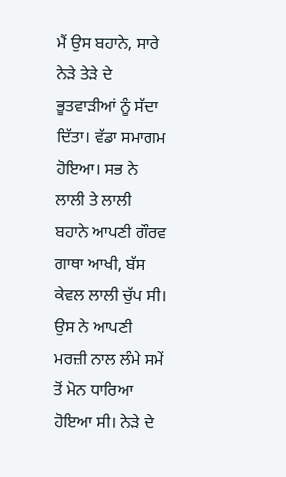ਮੈਂ ਉਸ ਬਹਾਨੇ, ਸਾਰੇ ਨੇੜੇ ਤੇੜੇ ਦੇ ਭੂਤਵਾੜੀਆਂ ਨੂੰ ਸੱਦਾ ਦਿੱਤਾ। ਵੱਡਾ ਸਮਾਗਮ ਹੋਇਆ। ਸਭ ਨੇ ਲਾਲੀ ਤੇ ਲਾਲੀ ਬਹਾਨੇ ਆਪਣੀ ਗੌਰਵ ਗਾਥਾ ਆਖੀ, ਬੱਸ ਕੇਵਲ ਲਾਲੀ ਚੁੱਪ ਸੀ। ਉਸ ਨੇ ਆਪਣੀ ਮਰਜ਼ੀ ਨਾਲ ਲੰਮੇ ਸਮੇਂ ਤੋਂ ਮੋਨ ਧਾਰਿਆ ਹੋਇਆ ਸੀ। ਨੇੜੇ ਦੇ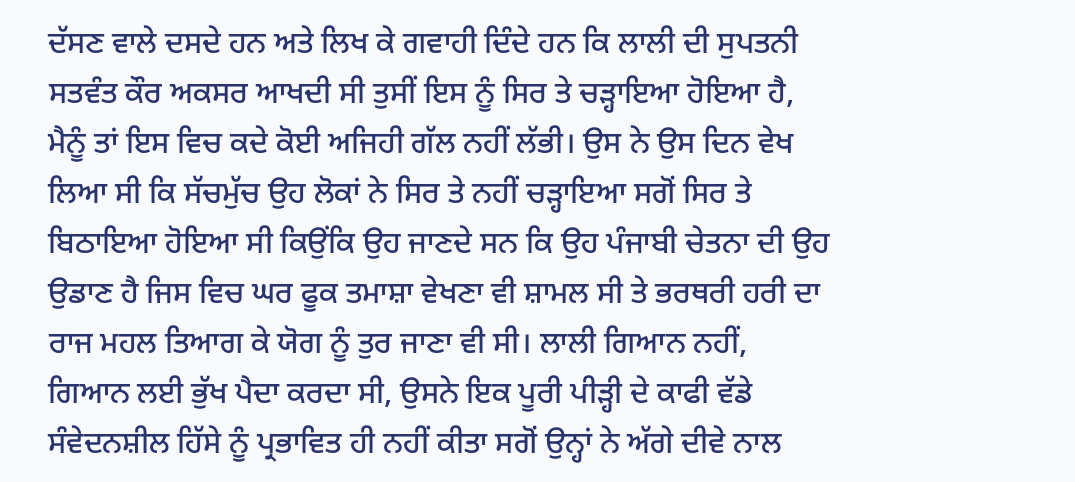ਦੱਸਣ ਵਾਲੇ ਦਸਦੇ ਹਨ ਅਤੇ ਲਿਖ ਕੇ ਗਵਾਹੀ ਦਿੰਦੇ ਹਨ ਕਿ ਲਾਲੀ ਦੀ ਸੁਪਤਨੀ ਸਤਵੰਤ ਕੌਰ ਅਕਸਰ ਆਖਦੀ ਸੀ ਤੁਸੀਂ ਇਸ ਨੂੰ ਸਿਰ ਤੇ ਚੜ੍ਹਾਇਆ ਹੋਇਆ ਹੈ, ਮੈਨੂੰ ਤਾਂ ਇਸ ਵਿਚ ਕਦੇ ਕੋਈ ਅਜਿਹੀ ਗੱਲ ਨਹੀਂ ਲੱਭੀ। ਉਸ ਨੇ ਉਸ ਦਿਨ ਵੇਖ ਲਿਆ ਸੀ ਕਿ ਸੱਚਮੁੱਚ ਉਹ ਲੋਕਾਂ ਨੇ ਸਿਰ ਤੇ ਨਹੀਂ ਚੜ੍ਹਾਇਆ ਸਗੋਂ ਸਿਰ ਤੇ ਬਿਠਾਇਆ ਹੋਇਆ ਸੀ ਕਿਉਂਕਿ ਉਹ ਜਾਣਦੇ ਸਨ ਕਿ ਉਹ ਪੰਜਾਬੀ ਚੇਤਨਾ ਦੀ ਉਹ ਉਡਾਣ ਹੈ ਜਿਸ ਵਿਚ ਘਰ ਫੂਕ ਤਮਾਸ਼ਾ ਵੇਖਣਾ ਵੀ ਸ਼ਾਮਲ ਸੀ ਤੇ ਭਰਥਰੀ ਹਰੀ ਦਾ ਰਾਜ ਮਹਲ ਤਿਆਗ ਕੇ ਯੋਗ ਨੂੰ ਤੁਰ ਜਾਣਾ ਵੀ ਸੀ। ਲਾਲੀ ਗਿਆਨ ਨਹੀਂ, ਗਿਆਨ ਲਈ ਭੁੱਖ ਪੈਦਾ ਕਰਦਾ ਸੀ, ਉਸਨੇ ਇਕ ਪੂਰੀ ਪੀੜ੍ਹੀ ਦੇ ਕਾਫੀ ਵੱਡੇ ਸੰਵੇਦਨਸ਼ੀਲ ਹਿੱਸੇ ਨੂੰ ਪ੍ਰਭਾਵਿਤ ਹੀ ਨਹੀਂ ਕੀਤਾ ਸਗੋਂ ਉਨ੍ਹਾਂ ਨੇ ਅੱਗੇ ਦੀਵੇ ਨਾਲ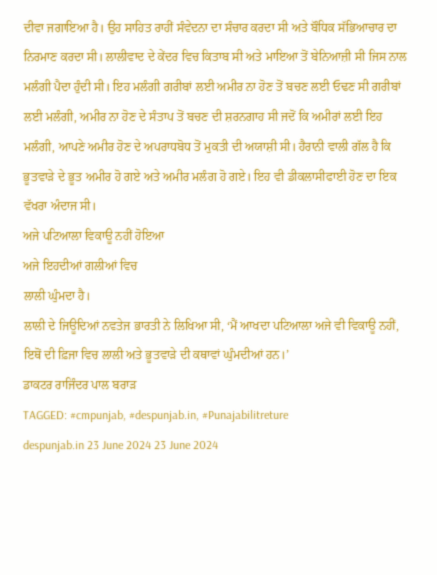ਦੀਵਾ ਜਗਾਇਆ ਹੈ। ਉਹ ਸਾਹਿਤ ਰਾਹੀਂ ਸੰਵੇਦਨਾ ਦਾ ਸੰਚਾਰ ਕਰਦਾ ਸੀ ਅਤੇ ਬੌਧਿਕ ਸੱਭਿਆਚਾਰ ਦਾ ਨਿਰਮਾਣ ਕਰਦਾ ਸੀ। ਲਾਲੀਵਾਦ ਦੇ ਕੇਂਦਰ ਵਿਚ ਕਿਤਾਬ ਸੀ ਅਤੇ ਮਾਇਆ ਤੋਂ ਬੇਨਿਆਜ਼ੀ ਸੀ ਜਿਸ ਨਾਲ ਮਲੰਗੀ ਪੈਦਾ ਹੁੰਦੀ ਸੀ। ਇਹ ਮਲੰਗੀ ਗਰੀਬਾਂ ਲਈ ਅਮੀਰ ਨਾ ਹੋਣ ਤੋਂ ਬਚਣ ਲਈ ਓਢਣ ਸੀ ਗਰੀਬਾਂ ਲਈ ਮਲੰਗੀ, ਅਮੀਰ ਨਾ ਹੋਣ ਦੇ ਸੰਤਾਪ ਤੋਂ ਬਚਣ ਦੀ ਸ਼ਰਨਗਾਹ ਸੀ ਜਦੋਂ ਕਿ ਅਮੀਰਾਂ ਲਈ ਇਹ ਮਲੰਗੀ, ਆਪਣੇ ਅਮੀਰ ਹੋਣ ਦੇ ਅਪਰਾਧਬੋਧ ਤੋਂ ਮੁਕਤੀ ਦੀ ਅਯਾਸ਼ੀ ਸੀ। ਹੈਰਾਨੀ ਵਾਲੀ ਗੱਲ ਹੈ ਕਿ ਭੂਤਵਾੜੇ ਦੇ ਭੂਤ ਅਮੀਰ ਹੋ ਗਏ ਅਤੇ ਅਮੀਰ ਮਲੰਗ ਹੋ ਗਏ। ਇਹ ਵੀ ਡੀਕਲਾਸੀਫਾਈ ਹੋਣ ਦਾ ਇਕ ਵੱਖਰਾ ਅੰਦਾਜ ਸੀ।
ਅਜੇ ਪਟਿਆਲਾ ਵਿਕਾਊ ਨਹੀਂ ਹੋਇਆ
ਅਜੇ ਇਹਦੀਆਂ ਗਲੀਆਂ ਵਿਚ
ਲਾਲੀ ਘੁੰਮਦਾ ਹੈ।
ਲਾਲੀ ਦੇ ਜਿਊਦਿਆਂ ਨਵਤੇਜ ਭਾਰਤੀ ਨੇ ਲਿਖਿਆ ਸੀ, ‘ਮੈਂ ਆਖਦਾ ਪਟਿਆਲਾ ਅਜੇ ਵੀ ਵਿਕਾਊ ਨਹੀਂ, ਇਥੋਂ ਦੀ ਫ਼ਿਜਾ ਵਿਚ ਲਾਲੀ ਅਤੇ ਭੂਤਵਾੜੇ ਦੀ ਕਥਾਵਾਂ ਘੁੰਮਦੀਆਂ ਹਨ।’
ਡਾਕਟਰ ਰਾਜਿੰਦਰ ਪਾਲ ਬਰਾੜ
TAGGED: #cmpunjab, #despunjab.in, #Punajabilitreture
despunjab.in 23 June 2024 23 June 2024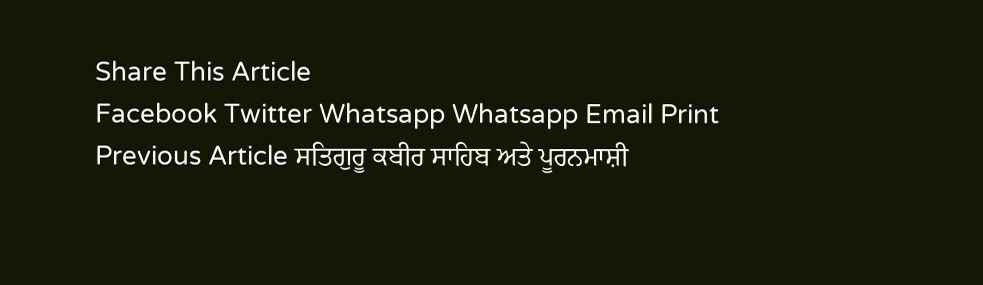Share This Article
Facebook Twitter Whatsapp Whatsapp Email Print
Previous Article ਸਤਿਗੁਰੂ ਕਬੀਰ ਸਾਹਿਬ ਅਤੇ ਪੂਰਨਮਾਸ਼ੀ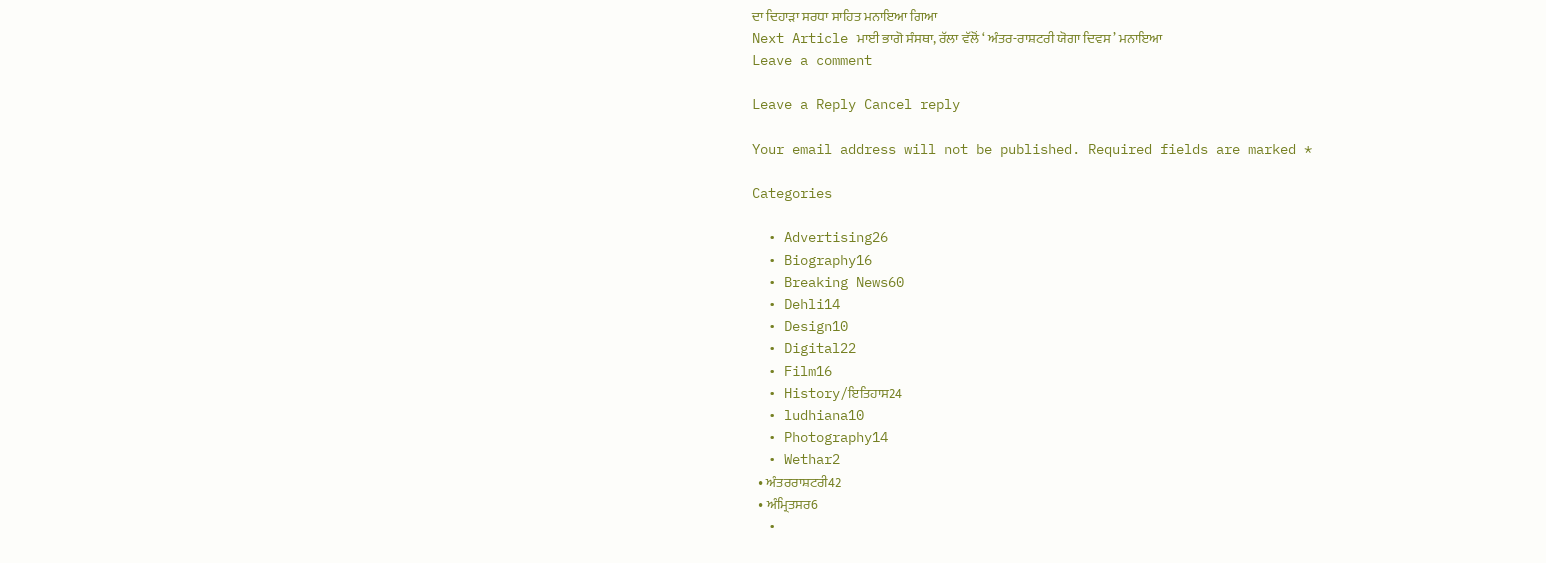ਦਾ ਦਿਹਾੜਾ ਸਰਧਾ ਸਾਹਿਤ ਮਨਾਇਆ ਗਿਆ
Next Article ਮਾਈ ਭਾਗੋ ਸੰਸਥਾ, ਰੱਲਾ ਵੱਲੋਂ ‘ ਅੰਤਰ-ਰਾਸ਼ਟਰੀ ਯੋਗਾ ਦਿਵਸ ’ ਮਨਾਇਆ
Leave a comment

Leave a Reply Cancel reply

Your email address will not be published. Required fields are marked *

Categories

  • Advertising26
  • Biography16
  • Breaking News60
  • Dehli14
  • Design10
  • Digital22
  • Film16
  • History/ਇਤਿਹਾਸ24
  • ludhiana10
  • Photography14
  • Wethar2
  • ਅੰਤਰਰਾਸ਼ਟਰੀ42
  • ਅੰਮ੍ਰਿਤਸਰ6
  •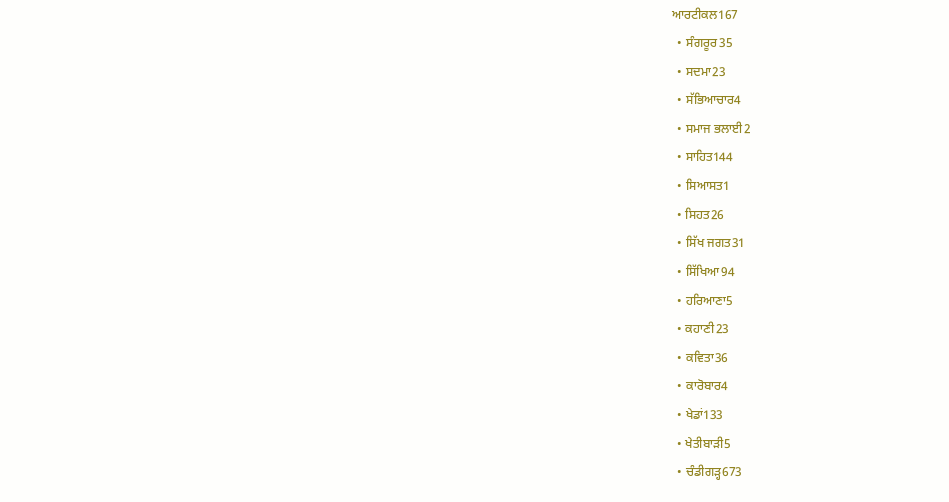ਆਰਟੀਕਲ167
  • ਸੰਗਰੂਰ35
  • ਸਦਮਾ23
  • ਸੱਭਿਆਚਾਰ4
  • ਸਮਾਜ ਭਲਾਈ2
  • ਸਾਹਿਤ144
  • ਸਿਆਸਤ1
  • ਸਿਹਤ26
  • ਸਿੱਖ ਜਗਤ31
  • ਸਿੱਖਿਆ94
  • ਹਰਿਆਣਾ5
  • ਕਹਾਣੀ23
  • ਕਵਿਤਾ36
  • ਕਾਰੋਬਾਰ4
  • ਖੇਡਾਂ133
  • ਖੇਤੀਬਾੜੀ5
  • ਚੰਡੀਗੜ੍ਹ673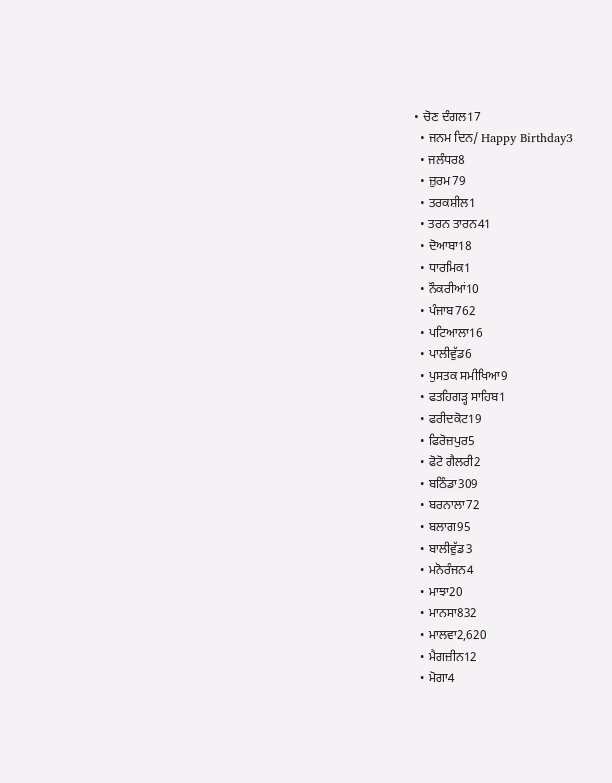• ਚੋਣ ਦੰਗਲ17
  • ਜਨਮ ਦਿਨ/ Happy Birthday3
  • ਜਲੰਧਰ8
  • ਜ਼ੁਰਮ79
  • ਤਰਕਸ਼ੀਲ1
  • ਤਰਨ ਤਾਰਨ41
  • ਦੋਆਬਾ18
  • ਧਾਰਮਿਕ1
  • ਨੌਕਰੀਆਂ10
  • ਪੰਜਾਬ762
  • ਪਟਿਆਲਾ16
  • ਪਾਲੀਵੁੱਡ6
  • ਪੁਸਤਕ ਸਮੀਖਿਆ9
  • ਫਤਹਿਗੜ੍ਹ ਸਾਹਿਬ1
  • ਫਰੀਦਕੋਟ19
  • ਫਿਰੋਜ਼ਪੁਰ5
  • ਫੋਟੋ ਗੈਲਰੀ2
  • ਬਠਿੰਡਾ309
  • ਬਰਨਾਲਾ72
  • ਬਲਾਗ95
  • ਬਾਲੀਵੁੱਡ3
  • ਮਨੋਰੰਜਨ4
  • ਮਾਝਾ20
  • ਮਾਨਸਾ832
  • ਮਾਲਵਾ2,620
  • ਮੈਗਜ਼ੀਨ12
  • ਮੋਗਾ4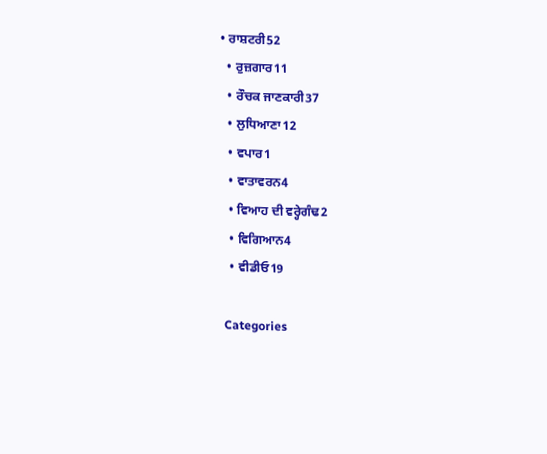• ਰਾਸ਼ਟਰੀ52
  • ਰੁਜ਼ਗਾਰ11
  • ਰੌਚਕ ਜਾਣਕਾਰੀ37
  • ਲੁਧਿਆਣਾ12
  • ਵਪਾਰ1
  • ਵਾਤਾਵਰਨ4
  • ਵਿਆਹ ਦੀ ਵਰ੍ਹੇਗੰਢ2
  • ਵਿਗਿਆਨ4
  • ਵੀਡੀਓ19

Categories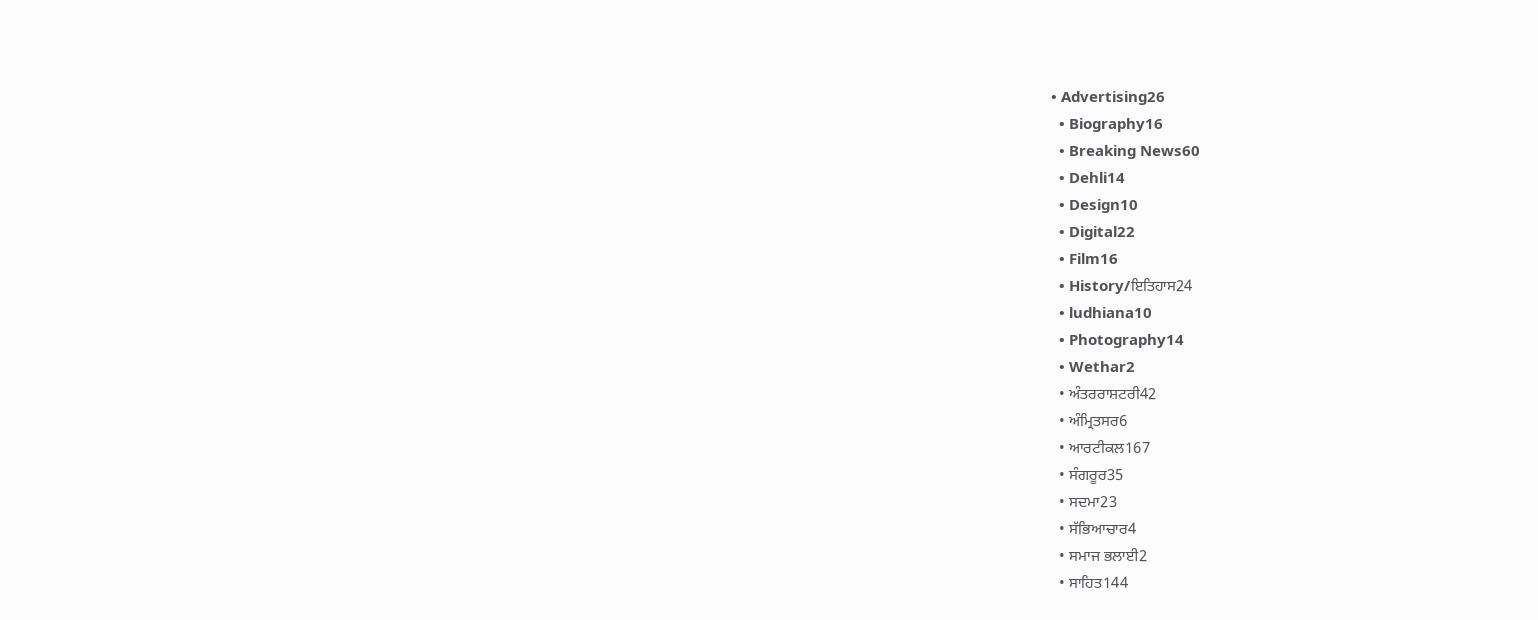• Advertising26
  • Biography16
  • Breaking News60
  • Dehli14
  • Design10
  • Digital22
  • Film16
  • History/ਇਤਿਹਾਸ24
  • ludhiana10
  • Photography14
  • Wethar2
  • ਅੰਤਰਰਾਸ਼ਟਰੀ42
  • ਅੰਮ੍ਰਿਤਸਰ6
  • ਆਰਟੀਕਲ167
  • ਸੰਗਰੂਰ35
  • ਸਦਮਾ23
  • ਸੱਭਿਆਚਾਰ4
  • ਸਮਾਜ ਭਲਾਈ2
  • ਸਾਹਿਤ144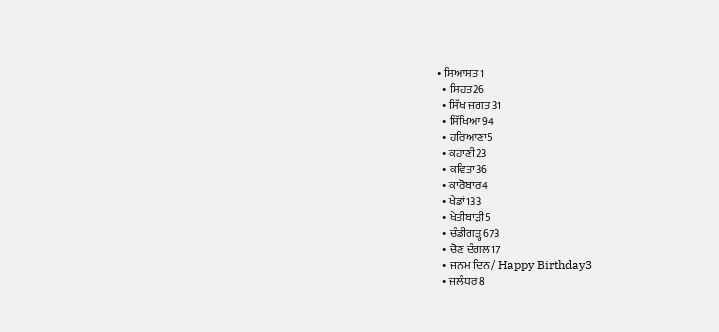• ਸਿਆਸਤ1
  • ਸਿਹਤ26
  • ਸਿੱਖ ਜਗਤ31
  • ਸਿੱਖਿਆ94
  • ਹਰਿਆਣਾ5
  • ਕਹਾਣੀ23
  • ਕਵਿਤਾ36
  • ਕਾਰੋਬਾਰ4
  • ਖੇਡਾਂ133
  • ਖੇਤੀਬਾੜੀ5
  • ਚੰਡੀਗੜ੍ਹ673
  • ਚੋਣ ਦੰਗਲ17
  • ਜਨਮ ਦਿਨ/ Happy Birthday3
  • ਜਲੰਧਰ8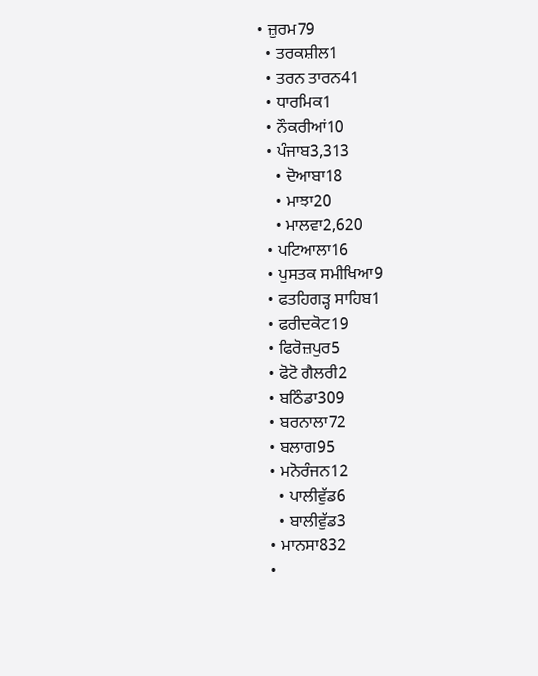• ਜ਼ੁਰਮ79
  • ਤਰਕਸ਼ੀਲ1
  • ਤਰਨ ਤਾਰਨ41
  • ਧਾਰਮਿਕ1
  • ਨੌਕਰੀਆਂ10
  • ਪੰਜਾਬ3,313
    • ਦੋਆਬਾ18
    • ਮਾਝਾ20
    • ਮਾਲਵਾ2,620
  • ਪਟਿਆਲਾ16
  • ਪੁਸਤਕ ਸਮੀਖਿਆ9
  • ਫਤਹਿਗੜ੍ਹ ਸਾਹਿਬ1
  • ਫਰੀਦਕੋਟ19
  • ਫਿਰੋਜ਼ਪੁਰ5
  • ਫੋਟੋ ਗੈਲਰੀ2
  • ਬਠਿੰਡਾ309
  • ਬਰਨਾਲਾ72
  • ਬਲਾਗ95
  • ਮਨੋਰੰਜਨ12
    • ਪਾਲੀਵੁੱਡ6
    • ਬਾਲੀਵੁੱਡ3
  • ਮਾਨਸਾ832
  •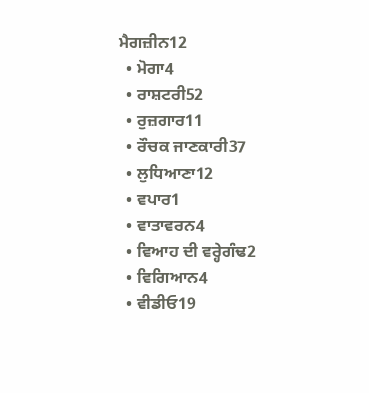ਮੈਗਜ਼ੀਨ12
  • ਮੋਗਾ4
  • ਰਾਸ਼ਟਰੀ52
  • ਰੁਜ਼ਗਾਰ11
  • ਰੌਚਕ ਜਾਣਕਾਰੀ37
  • ਲੁਧਿਆਣਾ12
  • ਵਪਾਰ1
  • ਵਾਤਾਵਰਨ4
  • ਵਿਆਹ ਦੀ ਵਰ੍ਹੇਗੰਢ2
  • ਵਿਗਿਆਨ4
  • ਵੀਡੀਓ19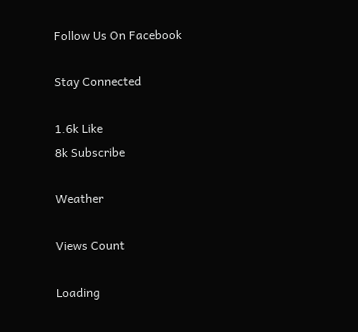Follow Us On Facebook

Stay Connected

1.6k Like
8k Subscribe

Weather

Views Count

Loading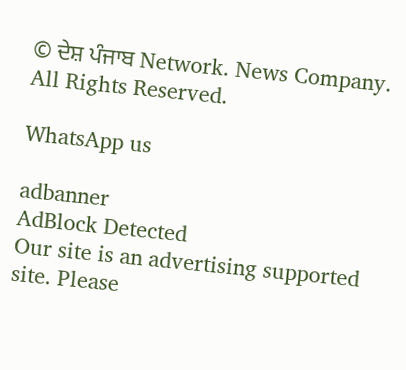© ਦੇਸ਼ ਪੰਜਾਬ Network. News Company. All Rights Reserved.

WhatsApp us

adbanner
AdBlock Detected
Our site is an advertising supported site. Please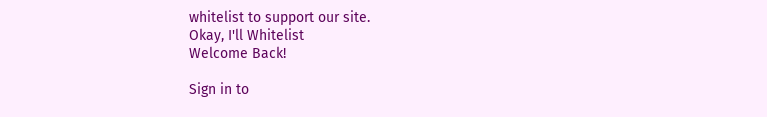whitelist to support our site.
Okay, I'll Whitelist
Welcome Back!

Sign in to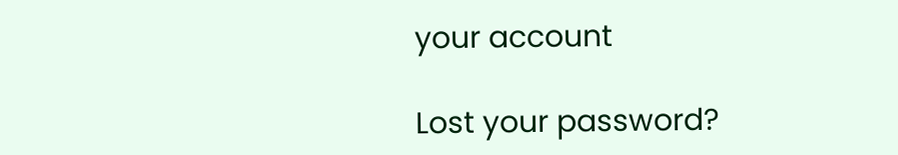your account

Lost your password?